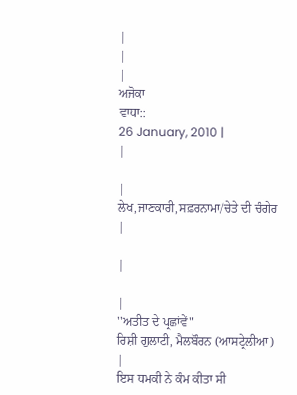|
|
|
ਅਜੋਕਾ
ਵਾਧਾ::
26 January, 2010 |
|

|
ਲੇਖ,ਜਾਣਕਾਰੀ,ਸਫ਼ਰਨਾਮਾ/ਚੇਤੇ ਦੀ ਚੰਗੇਰ |

|

|
''ਅਤੀਤ ਦੇ ਪ੍ਰਛਾਂਵੇਂ"
ਰਿਸ਼ੀ ਗੁਲਾਟੀ, ਮੈਲਬੌਰਨ (ਆਸਟ੍ਰੇਲੀਆ)
|
ਇਸ ਧਮਕੀ ਨੇ ਕੰਮ ਕੀਤਾ ਸੀ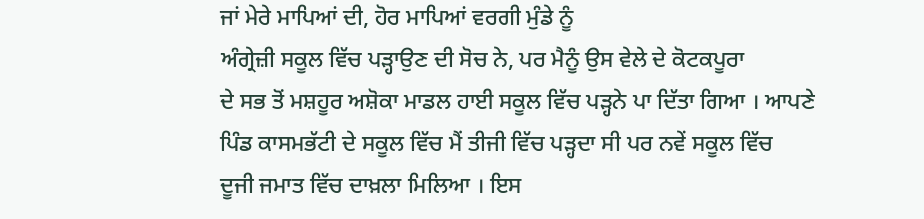ਜਾਂ ਮੇਰੇ ਮਾਪਿਆਂ ਦੀ, ਹੋਰ ਮਾਪਿਆਂ ਵਰਗੀ ਮੁੰਡੇ ਨੂੰ
ਅੰਗ੍ਰੇਜ਼ੀ ਸਕੂਲ ਵਿੱਚ ਪੜ੍ਹਾਉਣ ਦੀ ਸੋਚ ਨੇ, ਪਰ ਮੈਨੂੰ ਉਸ ਵੇਲੇ ਦੇ ਕੋਟਕਪੂਰਾ
ਦੇ ਸਭ ਤੋਂ ਮਸ਼ਹੂਰ ਅਸ਼ੋਕਾ ਮਾਡਲ ਹਾਈ ਸਕੂਲ ਵਿੱਚ ਪੜ੍ਹਨੇ ਪਾ ਦਿੱਤਾ ਗਿਆ । ਆਪਣੇ
ਪਿੰਡ ਕਾਸਮਭੱਟੀ ਦੇ ਸਕੂਲ ਵਿੱਚ ਮੈਂ ਤੀਜੀ ਵਿੱਚ ਪੜ੍ਹਦਾ ਸੀ ਪਰ ਨਵੇਂ ਸਕੂਲ ਵਿੱਚ
ਦੂਜੀ ਜਮਾਤ ਵਿੱਚ ਦਾਖ਼ਲਾ ਮਿਲਿਆ । ਇਸ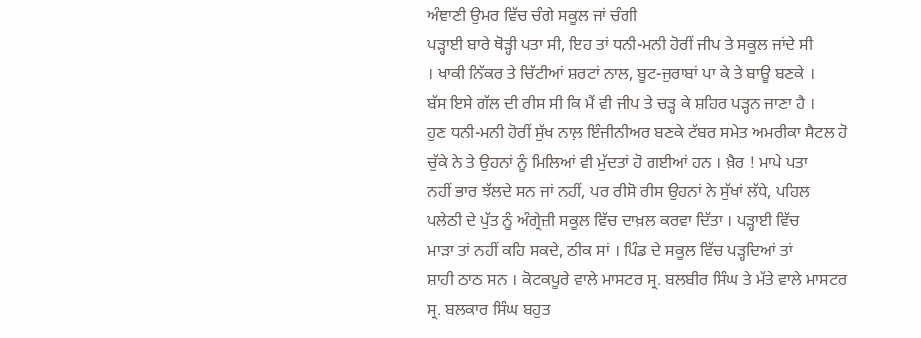ਅੰਞਾਣੀ ਉਮਰ ਵਿੱਚ ਚੰਗੇ ਸਕੂਲ ਜਾਂ ਚੰਗੀ
ਪੜ੍ਹਾਈ ਬਾਰੇ ਥੋੜ੍ਹੀ ਪਤਾ ਸੀ, ਇਹ ਤਾਂ ਧਨੀ-ਮਨੀ ਹੋਰੀਂ ਜੀਪ ਤੇ ਸਕੂਲ ਜਾਂਦੇ ਸੀ
। ਖਾਕੀ ਨਿੱਕਰ ਤੇ ਚਿੱਟੀਆਂ ਸ਼ਰਟਾਂ ਨਾਲ, ਬੂਟ-ਜੁਰਾਬਾਂ ਪਾ ਕੇ ਤੇ ਬਾਊ ਬਣਕੇ ।
ਬੱਸ ਇਸੇ ਗੱਲ ਦੀ ਰੀਸ ਸੀ ਕਿ ਮੈਂ ਵੀ ਜੀਪ ਤੇ ਚੜ੍ਹ ਕੇ ਸ਼ਹਿਰ ਪੜ੍ਹਨ ਜਾਣਾ ਹੈ ।
ਹੁਣ ਧਨੀ-ਮਨੀ ਹੋਰੀਂ ਸੁੱਖ ਨਾਲ਼ ਇੰਜੀਨੀਅਰ ਬਣਕੇ ਟੱਬਰ ਸਮੇਤ ਅਮਰੀਕਾ ਸੈਟਲ ਹੋ
ਚੁੱਕੇ ਨੇ ਤੇ ਉਹਨਾਂ ਨੂੰ ਮਿਲਿਆਂ ਵੀ ਮੁੱਦਤਾਂ ਹੋ ਗਈਆਂ ਹਨ । ਖ਼ੈਰ ! ਮਾਪੇ ਪਤਾ
ਨਹੀਂ ਭਾਰ ਝੱਲਦੇ ਸਨ ਜਾਂ ਨਹੀਂ, ਪਰ ਰੀਸੋ ਰੀਸ ਉਹਨਾਂ ਨੇ ਸੁੱਖਾਂ ਲੱਧੇ, ਪਹਿਲ
ਪਲੇਠੀ ਦੇ ਪੁੱਤ ਨੂੰ ਅੰਗ੍ਰੇਜ਼ੀ ਸਕੂਲ ਵਿੱਚ ਦਾਖ਼ਲ ਕਰਵਾ ਦਿੱਤਾ । ਪੜ੍ਹਾਈ ਵਿੱਚ
ਮਾੜਾ ਤਾਂ ਨਹੀਂ ਕਹਿ ਸਕਦੇ, ਠੀਕ ਸਾਂ । ਪਿੰਡ ਦੇ ਸਕੂਲ ਵਿੱਚ ਪੜ੍ਹਦਿਆਂ ਤਾਂ
ਸ਼ਾਹੀ ਠਾਠ ਸਨ । ਕੋਟਕਪੂਰੇ ਵਾਲੇ ਮਾਸਟਰ ਸ੍ਰ. ਬਲਬੀਰ ਸਿੰਘ ਤੇ ਮੱਤੇ ਵਾਲੇ ਮਾਸਟਰ
ਸ੍ਰ. ਬਲਕਾਰ ਸਿੰਘ ਬਹੁਤ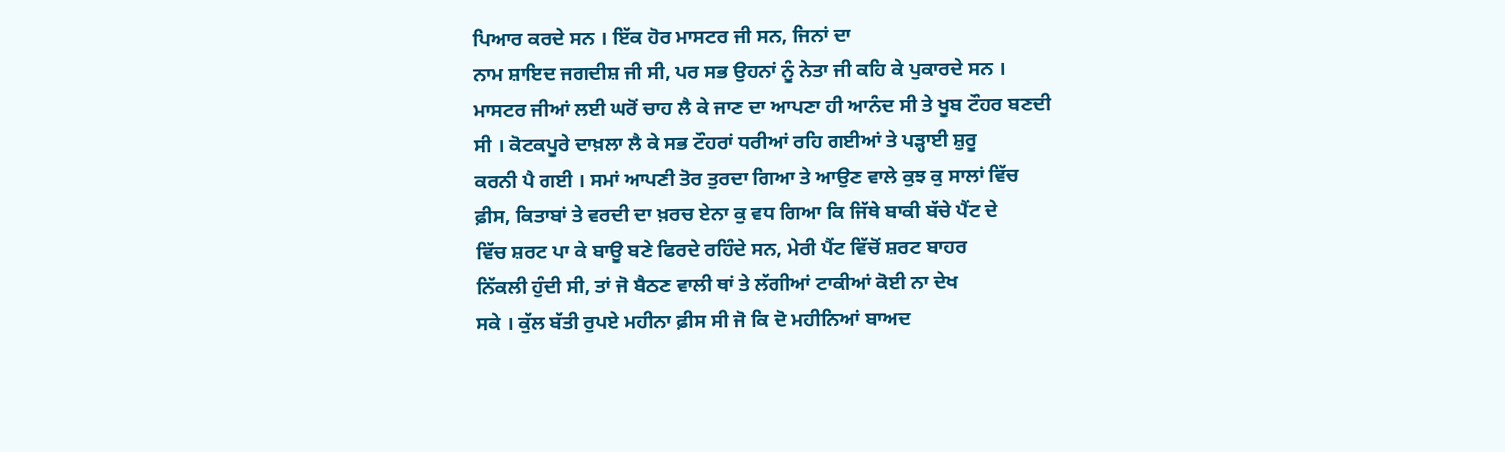ਪਿਆਰ ਕਰਦੇ ਸਨ । ਇੱਕ ਹੋਰ ਮਾਸਟਰ ਜੀ ਸਨ, ਜਿਨਾਂ ਦਾ
ਨਾਮ ਸ਼ਾਇਦ ਜਗਦੀਸ਼ ਜੀ ਸੀ, ਪਰ ਸਭ ਉਹਨਾਂ ਨੂੰ ਨੇਤਾ ਜੀ ਕਹਿ ਕੇ ਪੁਕਾਰਦੇ ਸਨ ।
ਮਾਸਟਰ ਜੀਆਂ ਲਈ ਘਰੋਂ ਚਾਹ ਲੈ ਕੇ ਜਾਣ ਦਾ ਆਪਣਾ ਹੀ ਆਨੰਦ ਸੀ ਤੇ ਖੂਬ ਟੌਹਰ ਬਣਦੀ
ਸੀ । ਕੋਟਕਪੂਰੇ ਦਾਖ਼ਲਾ ਲੈ ਕੇ ਸਭ ਟੌਹਰਾਂ ਧਰੀਆਂ ਰਹਿ ਗਈਆਂ ਤੇ ਪੜ੍ਹਾਈ ਸ਼ੁਰੂ
ਕਰਨੀ ਪੈ ਗਈ । ਸਮਾਂ ਆਪਣੀ ਤੋਰ ਤੁਰਦਾ ਗਿਆ ਤੇ ਆਉਣ ਵਾਲੇ ਕੁਝ ਕੁ ਸਾਲਾਂ ਵਿੱਚ
ਫ਼ੀਸ, ਕਿਤਾਬਾਂ ਤੇ ਵਰਦੀ ਦਾ ਖ਼ਰਚ ਏਨਾ ਕੁ ਵਧ ਗਿਆ ਕਿ ਜਿੱਥੇ ਬਾਕੀ ਬੱਚੇ ਪੈਂਟ ਦੇ
ਵਿੱਚ ਸ਼ਰਟ ਪਾ ਕੇ ਬਾਊ ਬਣੇ ਫਿਰਦੇ ਰਹਿੰਦੇ ਸਨ, ਮੇਰੀ ਪੈਂਟ ਵਿੱਚੋਂ ਸ਼ਰਟ ਬਾਹਰ
ਨਿੱਕਲੀ ਹੁੰਦੀ ਸੀ, ਤਾਂ ਜੋ ਬੈਠਣ ਵਾਲੀ ਥਾਂ ਤੇ ਲੱਗੀਆਂ ਟਾਕੀਆਂ ਕੋਈ ਨਾ ਦੇਖ
ਸਕੇ । ਕੁੱਲ ਬੱਤੀ ਰੁਪਏ ਮਹੀਨਾ ਫ਼ੀਸ ਸੀ ਜੋ ਕਿ ਦੋ ਮਹੀਨਿਆਂ ਬਾਅਦ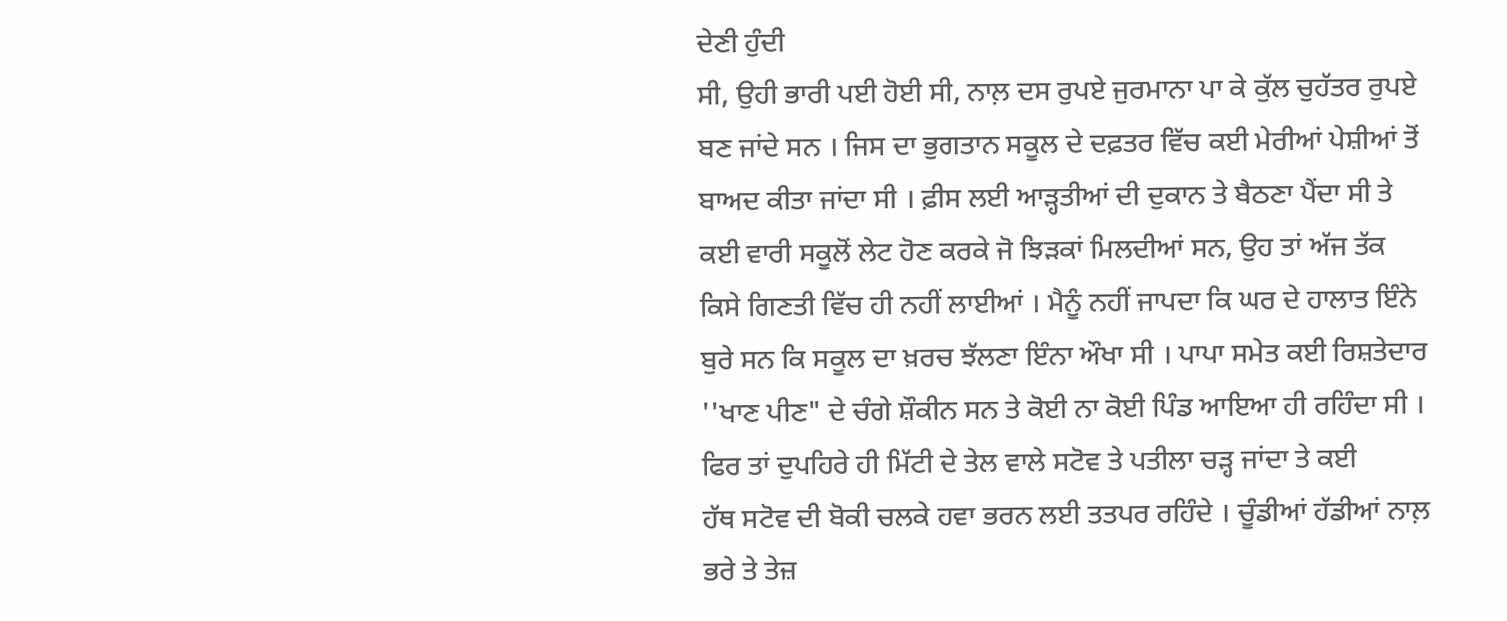ਦੇਣੀ ਹੁੰਦੀ
ਸੀ, ਉਹੀ ਭਾਰੀ ਪਈ ਹੋਈ ਸੀ, ਨਾਲ਼ ਦਸ ਰੁਪਏ ਜੁਰਮਾਨਾ ਪਾ ਕੇ ਕੁੱਲ ਚੁਹੱਤਰ ਰੁਪਏ
ਬਣ ਜਾਂਦੇ ਸਨ । ਜਿਸ ਦਾ ਭੁਗਤਾਨ ਸਕੂਲ ਦੇ ਦਫ਼ਤਰ ਵਿੱਚ ਕਈ ਮੇਰੀਆਂ ਪੇਸ਼ੀਆਂ ਤੋਂ
ਬਾਅਦ ਕੀਤਾ ਜਾਂਦਾ ਸੀ । ਫ਼ੀਸ ਲਈ ਆੜ੍ਹਤੀਆਂ ਦੀ ਦੁਕਾਨ ਤੇ ਬੈਠਣਾ ਪੈਂਦਾ ਸੀ ਤੇ
ਕਈ ਵਾਰੀ ਸਕੂਲੋਂ ਲੇਟ ਹੋਣ ਕਰਕੇ ਜੋ ਝਿੜਕਾਂ ਮਿਲਦੀਆਂ ਸਨ, ਉਹ ਤਾਂ ਅੱਜ ਤੱਕ
ਕਿਸੇ ਗਿਣਤੀ ਵਿੱਚ ਹੀ ਨਹੀਂ ਲਾਈਆਂ । ਮੈਨੂੰ ਨਹੀਂ ਜਾਪਦਾ ਕਿ ਘਰ ਦੇ ਹਾਲਾਤ ਇੰਨੇ
ਬੁਰੇ ਸਨ ਕਿ ਸਕੂਲ ਦਾ ਖ਼ਰਚ ਝੱਲਣਾ ਇੰਨਾ ਔਖਾ ਸੀ । ਪਾਪਾ ਸਮੇਤ ਕਈ ਰਿਸ਼ਤੇਦਾਰ
''ਖਾਣ ਪੀਣ" ਦੇ ਚੰਗੇ ਸ਼ੌਕੀਨ ਸਨ ਤੇ ਕੋਈ ਨਾ ਕੋਈ ਪਿੰਡ ਆਇਆ ਹੀ ਰਹਿੰਦਾ ਸੀ ।
ਫਿਰ ਤਾਂ ਦੁਪਹਿਰੇ ਹੀ ਮਿੱਟੀ ਦੇ ਤੇਲ ਵਾਲੇ ਸਟੋਵ ਤੇ ਪਤੀਲਾ ਚੜ੍ਹ ਜਾਂਦਾ ਤੇ ਕਈ
ਹੱਥ ਸਟੋਵ ਦੀ ਬੋਕੀ ਚਲਕੇ ਹਵਾ ਭਰਨ ਲਈ ਤਤਪਰ ਰਹਿੰਦੇ । ਚੂੰਡੀਆਂ ਹੱਡੀਆਂ ਨਾਲ਼
ਭਰੇ ਤੇ ਤੇਜ਼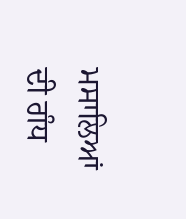ਮਸਾਲਿਆਂ ਦੀ ਗੰਧ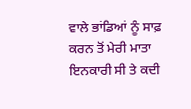ਵਾਲੇ ਭਾਂਡਿਆਂ ਨੂੰ ਸਾਫ਼ ਕਰਨ ਤੋਂ ਮੇਰੀ ਮਾਤਾ
ਇਨਕਾਰੀ ਸੀ ਤੇ ਕਦੀ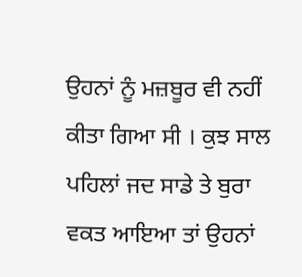ਉਹਨਾਂ ਨੂੰ ਮਜ਼ਬੂਰ ਵੀ ਨਹੀਂ ਕੀਤਾ ਗਿਆ ਸੀ । ਕੁਝ ਸਾਲ
ਪਹਿਲਾਂ ਜਦ ਸਾਡੇ ਤੇ ਬੁਰਾ ਵਕਤ ਆਇਆ ਤਾਂ ਉਹਨਾਂ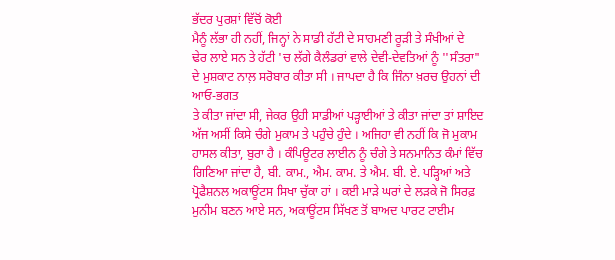ਭੱਦਰ ਪੁਰਸ਼ਾਂ ਵਿੱਚੋਂ ਕੋਈ
ਮੈਨੂੰ ਲੱਭਾ ਹੀ ਨਹੀਂ, ਜਿਨ੍ਹਾਂ ਨੇ ਸਾਡੀ ਹੱਟੀ ਦੇ ਸਾਹਮਣੀ ਰੂੜੀ ਤੇ ਸੰਖੀਆਂ ਦੇ
ਢੇਰ ਲਾਏ ਸਨ ਤੇ ਹੱਟੀ 'ਚ ਲੱਗੇ ਕੈਲੰਡਰਾਂ ਵਾਲੇ ਦੇਵੀ-ਦੇਵਤਿਆਂ ਨੂੰ ''ਸੰਤਰਾ"
ਦੇ ਮੁਸ਼ਕਾਟ ਨਾਲ਼ ਸਰੋਬਾਰ ਕੀਤਾ ਸੀ । ਜਾਪਦਾ ਹੈ ਕਿ ਜਿੰਨਾ ਖ਼ਰਚ ਉਹਨਾਂ ਦੀ ਆਓ-ਭਗਤ
ਤੇ ਕੀਤਾ ਜਾਂਦਾ ਸੀ, ਜੇਕਰ ਉਹੀ ਸਾਡੀਆਂ ਪੜ੍ਹਾਈਆਂ ਤੇ ਕੀਤਾ ਜਾਂਦਾ ਤਾਂ ਸ਼ਾਇਦ
ਅੱਜ ਅਸੀਂ ਕਿਸੇ ਚੰਗੇ ਮੁਕਾਮ ਤੇ ਪਹੁੰਚੇ ਹੁੰਦੇ । ਅਜਿਹਾ ਵੀ ਨਹੀਂ ਕਿ ਜੋ ਮੁਕਾਮ
ਹਾਸਲ ਕੀਤਾ, ਬੁਰਾ ਹੈ । ਕੰਪਿਊਟਰ ਲਾਈਨ ਨੂੰ ਚੰਗੇ ਤੇ ਸਨਮਾਨਿਤ ਕੰਮਾਂ ਵਿੱਚ
ਗਿਣਿਆ ਜਾਂਦਾ ਹੈ, ਬੀ. ਕਾਮ., ਐਮ. ਕਾਮ. ਤੇ ਐਮ. ਬੀ. ਏ. ਪੜ੍ਹਿਆਂ ਅਤੇ
ਪ੍ਰੋਫੈਸ਼ਨਲ ਅਕਾਊਂਟਸ ਸਿਖਾ ਚੁੱਕਾ ਹਾਂ । ਕਈ ਮਾੜੇ ਘਰਾਂ ਦੇ ਲੜਕੇ ਜੋ ਸਿਰਫ਼
ਮੁਨੀਮ ਬਣਨ ਆਏ ਸਨ, ਅਕਾਊਂਟਸ ਸਿੱਖਣ ਤੋਂ ਬਾਅਦ ਪਾਰਟ ਟਾਈਮ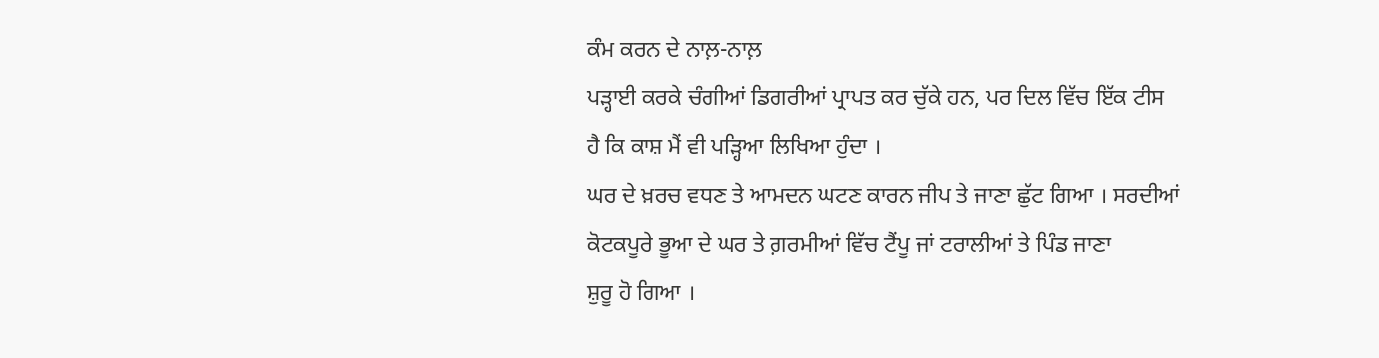ਕੰਮ ਕਰਨ ਦੇ ਨਾਲ਼-ਨਾਲ਼
ਪੜ੍ਹਾਈ ਕਰਕੇ ਚੰਗੀਆਂ ਡਿਗਰੀਆਂ ਪ੍ਰਾਪਤ ਕਰ ਚੁੱਕੇ ਹਨ, ਪਰ ਦਿਲ ਵਿੱਚ ਇੱਕ ਟੀਸ
ਹੈ ਕਿ ਕਾਸ਼ ਮੈਂ ਵੀ ਪੜ੍ਹਿਆ ਲਿਖਿਆ ਹੁੰਦਾ ।
ਘਰ ਦੇ ਖ਼ਰਚ ਵਧਣ ਤੇ ਆਮਦਨ ਘਟਣ ਕਾਰਨ ਜੀਪ ਤੇ ਜਾਣਾ ਛੁੱਟ ਗਿਆ । ਸਰਦੀਆਂ
ਕੋਟਕਪੂਰੇ ਭੂਆ ਦੇ ਘਰ ਤੇ ਗ਼ਰਮੀਆਂ ਵਿੱਚ ਟੈਂਪੂ ਜਾਂ ਟਰਾਲੀਆਂ ਤੇ ਪਿੰਡ ਜਾਣਾ
ਸ਼ੁਰੂ ਹੋ ਗਿਆ ।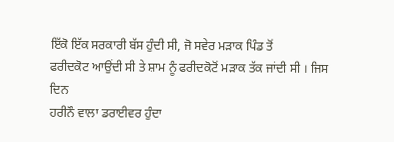ਇੱਕੋ ਇੱਕ ਸਰਕਾਰੀ ਬੱਸ ਹੁੰਦੀ ਸੀ, ਜੋ ਸਵੇਰ ਮੜਾਕ ਪਿੰਡ ਤੋਂ
ਫਰੀਦਕੋਟ ਆਉਂਦੀ ਸੀ ਤੇ ਸ਼ਾਮ ਨੂੰ ਫਰੀਦਕੋਟੋਂ ਮੜਾਕ ਤੱਕ ਜਾਂਦੀ ਸੀ । ਜਿਸ ਦਿਨ
ਹਰੀਨੌ ਵਾਲਾ ਡਰਾਈਵਰ ਹੁੰਦਾ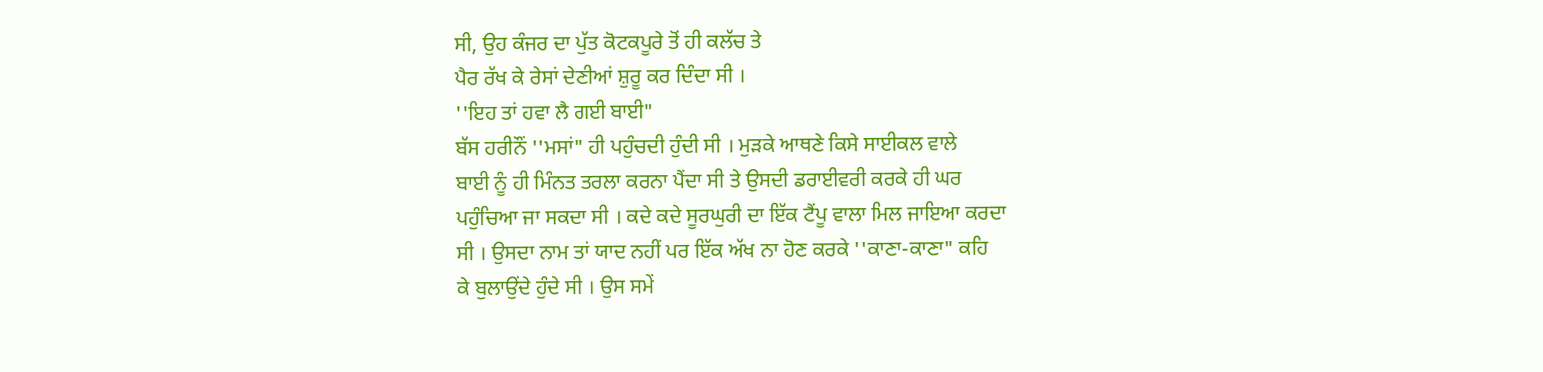ਸੀ, ਉਹ ਕੰਜਰ ਦਾ ਪੁੱਤ ਕੋਟਕਪੂਰੇ ਤੋਂ ਹੀ ਕਲੱਚ ਤੇ
ਪੈਰ ਰੱਖ ਕੇ ਰੇਸਾਂ ਦੇਣੀਆਂ ਸ਼ੁਰੂ ਕਰ ਦਿੰਦਾ ਸੀ ।
''ਇਹ ਤਾਂ ਹਵਾ ਲੈ ਗਈ ਬਾਈ"
ਬੱਸ ਹਰੀਨੌਂ ''ਮਸਾਂ" ਹੀ ਪਹੁੰਚਦੀ ਹੁੰਦੀ ਸੀ । ਮੁੜਕੇ ਆਥਣੇ ਕਿਸੇ ਸਾਈਕਲ ਵਾਲੇ
ਬਾਈ ਨੂੰ ਹੀ ਮਿੰਨਤ ਤਰਲਾ ਕਰਨਾ ਪੈਂਦਾ ਸੀ ਤੇ ਉਸਦੀ ਡਰਾਈਵਰੀ ਕਰਕੇ ਹੀ ਘਰ
ਪਹੁੰਚਿਆ ਜਾ ਸਕਦਾ ਸੀ । ਕਦੇ ਕਦੇ ਸੂਰਘੁਰੀ ਦਾ ਇੱਕ ਟੈਂਪੂ ਵਾਲਾ ਮਿਲ ਜਾਇਆ ਕਰਦਾ
ਸੀ । ਉਸਦਾ ਨਾਮ ਤਾਂ ਯਾਦ ਨਹੀਂ ਪਰ ਇੱਕ ਅੱਖ ਨਾ ਹੋਣ ਕਰਕੇ ''ਕਾਣਾ-ਕਾਣਾ" ਕਹਿ
ਕੇ ਬੁਲਾਉਂਦੇ ਹੁੰਦੇ ਸੀ । ਉਸ ਸਮੇਂ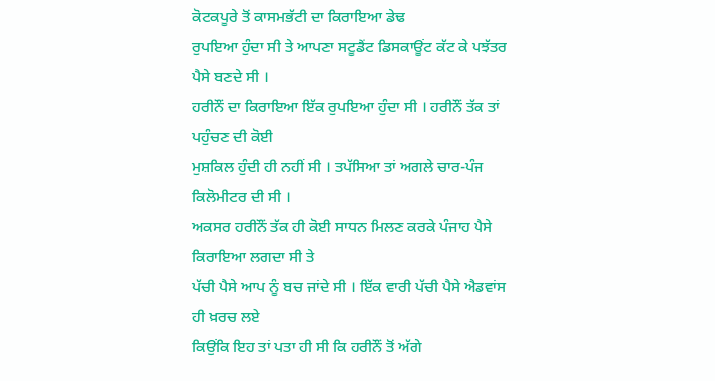ਕੋਟਕਪੂਰੇ ਤੋਂ ਕਾਸਮਭੱਟੀ ਦਾ ਕਿਰਾਇਆ ਡੇਢ
ਰੁਪਇਆ ਹੁੰਦਾ ਸੀ ਤੇ ਆਪਣਾ ਸਟੂਡੈਂਟ ਡਿਸਕਾਊਂਟ ਕੱਟ ਕੇ ਪਝੱਤਰ ਪੈਸੇ ਬਣਦੇ ਸੀ ।
ਹਰੀਨੌਂ ਦਾ ਕਿਰਾਇਆ ਇੱਕ ਰੁਪਇਆ ਹੁੰਦਾ ਸੀ । ਹਰੀਨੌਂ ਤੱਕ ਤਾਂ ਪਹੁੰਚਣ ਦੀ ਕੋਈ
ਮੁਸ਼ਕਿਲ ਹੁੰਦੀ ਹੀ ਨਹੀਂ ਸੀ । ਤਪੱਸਿਆ ਤਾਂ ਅਗਲੇ ਚਾਰ-ਪੰਜ ਕਿਲੋਮੀਟਰ ਦੀ ਸੀ ।
ਅਕਸਰ ਹਰੀਨੌਂ ਤੱਕ ਹੀ ਕੋਈ ਸਾਧਨ ਮਿਲਣ ਕਰਕੇ ਪੰਜਾਹ ਪੈਸੇ ਕਿਰਾਇਆ ਲਗਦਾ ਸੀ ਤੇ
ਪੱਚੀ ਪੈਸੇ ਆਪ ਨੂੰ ਬਚ ਜਾਂਦੇ ਸੀ । ਇੱਕ ਵਾਰੀ ਪੱਚੀ ਪੈਸੇ ਐਡਵਾਂਸ ਹੀ ਖ਼ਰਚ ਲਏ
ਕਿਉਂਕਿ ਇਹ ਤਾਂ ਪਤਾ ਹੀ ਸੀ ਕਿ ਹਰੀਨੌਂ ਤੋਂ ਅੱਗੇ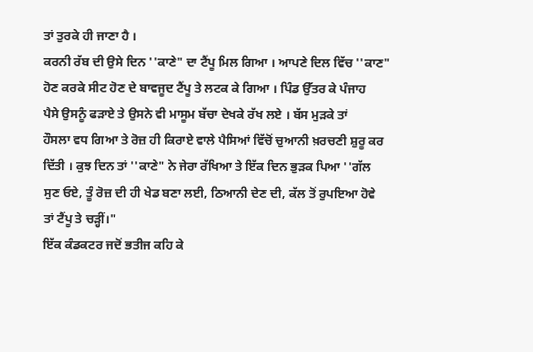ਤਾਂ ਤੁਰਕੇ ਹੀ ਜਾਣਾ ਹੈ ।
ਕਰਨੀ ਰੱਬ ਦੀ ਉਸੇ ਦਿਨ ''ਕਾਣੇ" ਦਾ ਟੈਂਪੂ ਮਿਲ ਗਿਆ । ਆਪਣੇ ਦਿਲ ਵਿੱਚ ''ਕਾਣ"
ਹੋਣ ਕਰਕੇ ਸੀਟ ਹੋਣ ਦੇ ਬਾਵਜੂਦ ਟੈਂਪੂ ਤੇ ਲਟਕ ਕੇ ਗਿਆ । ਪਿੰਡ ਉੱਤਰ ਕੇ ਪੰਜਾਹ
ਪੈਸੇ ਉਸਨੂੰ ਫੜਾਏ ਤੇ ਉਸਨੇ ਵੀ ਮਾਸੂਮ ਬੱਚਾ ਦੇਖਕੇ ਰੱਖ ਲਏ । ਬੱਸ ਮੁੜਕੇ ਤਾਂ
ਹੌਸਲਾ ਵਧ ਗਿਆ ਤੇ ਰੋਜ਼ ਹੀ ਕਿਰਾਏ ਵਾਲੇ ਪੈਸਿਆਂ ਵਿੱਚੋਂ ਚੁਆਨੀ ਖ਼ਰਚਣੀ ਸ਼ੁਰੂ ਕਰ
ਦਿੱਤੀ । ਕੁਝ ਦਿਨ ਤਾਂ ''ਕਾਣੇ" ਨੇ ਜੇਰਾ ਰੱਖਿਆ ਤੇ ਇੱਕ ਦਿਨ ਭੁੜਕ ਪਿਆ ''ਗੱਲ
ਸੁਣ ਓਏ, ਤੂੰ ਰੋਜ਼ ਦੀ ਹੀ ਖੇਡ ਬਣਾ ਲਈ, ਠਿਆਨੀ ਦੇਣ ਦੀ, ਕੱਲ ਤੋਂ ਰੁਪਇਆ ਹੋਵੇ
ਤਾਂ ਟੈਂਪੂ ਤੇ ਚੜ੍ਹੀਂ।"
ਇੱਕ ਕੰਡਕਟਰ ਜਦੋਂ ਭਤੀਜ ਕਹਿ ਕੇ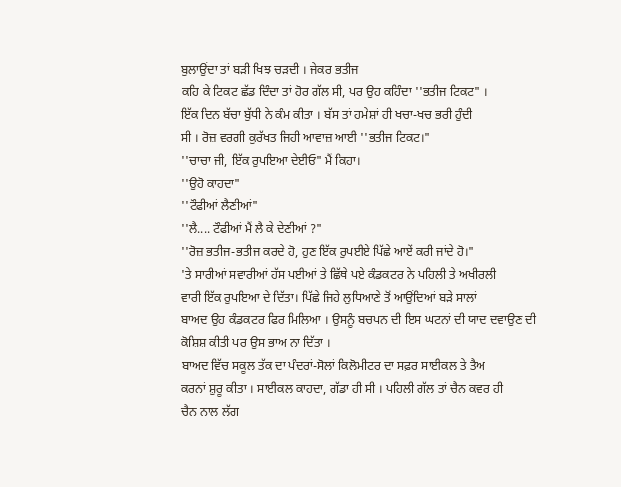ਬੁਲਾਉਂਦਾ ਤਾਂ ਬੜੀ ਖਿਝ ਚੜਦੀ । ਜੇਕਰ ਭਤੀਜ
ਕਹਿ ਕੇ ਟਿਕਟ ਛੱਡ ਦਿੰਦਾ ਤਾਂ ਹੋਰ ਗੱਲ ਸੀ, ਪਰ ਉਹ ਕਹਿੰਦਾ ''ਭਤੀਜ ਟਿਕਟ" ।
ਇੱਕ ਦਿਨ ਬੱਚਾ ਬੁੱਧੀ ਨੇ ਕੰਮ ਕੀਤਾ । ਬੱਸ ਤਾਂ ਹਮੇਸ਼ਾਂ ਹੀ ਖਚਾ-ਖਚ ਭਰੀ ਹੁੰਦੀ
ਸੀ । ਰੋਜ਼ ਵਰਗੀ ਕੁਰੱਖਤ ਜਿਹੀ ਆਵਾਜ਼ ਆਈ ''ਭਤੀਜ ਟਿਕਟ।"
''ਚਾਚਾ ਜੀ, ਇੱਕ ਰੁਪਇਆ ਦੇਈਓ" ਮੈਂ ਕਿਹਾ।
''ਉਹੋ ਕਾਹਦਾ"
''ਟੌਫੀਆਂ ਲੈਣੀਆਂ"
''ਲੈ.... ਟੌਫੀਆਂ ਮੈਂ ਲੈ ਕੇ ਦੇਣੀਆਂ ?"
''ਰੋਜ਼ ਭਤੀਜ-ਭਤੀਜ ਕਰਦੇ ਹੋ, ਹੁਣ ਇੱਕ ਰੁਪਈਏ ਪਿੱਛੇ ਆਏਂ ਕਰੀ ਜਾਂਦੇ ਹੋ।"
'ਤੇ ਸਾਰੀਆਂ ਸਵਾਰੀਆਂ ਹੱਸ ਪਈਆਂ ਤੇ ਛਿੱਥੇ ਪਏ ਕੰਡਕਟਰ ਨੇ ਪਹਿਲੀ ਤੇ ਅਖੀਰਲੀ
ਵਾਰੀ ਇੱਕ ਰੁਪਇਆ ਦੇ ਦਿੱਤਾ। ਪਿੱਛੇ ਜਿਹੇ ਲੁਧਿਆਣੇ ਤੋਂ ਆਉਂਦਿਆਂ ਬੜੇ ਸਾਲਾਂ
ਬਾਅਦ ਉਹ ਕੰਡਕਟਰ ਫਿਰ ਮਿਲਿਆ । ਉਸਨੂੰ ਬਚਪਨ ਦੀ ਇਸ ਘਟਨਾਂ ਦੀ ਯਾਦ ਦਵਾਉਣ ਦੀ
ਕੋਸ਼ਿਸ਼ ਕੀਤੀ ਪਰ ਉਸ ਭਾਅ ਨਾ ਦਿੱਤਾ ।
ਬਾਅਦ ਵਿੱਚ ਸਕੂਲ ਤੱਕ ਦਾ ਪੰਦਰਾਂ-ਸੋਲਾਂ ਕਿਲੋਮੀਟਰ ਦਾ ਸਫ਼ਰ ਸਾਈਕਲ ਤੇ ਤੈਅ
ਕਰਨਾਂ ਸ਼ੁਰੂ ਕੀਤਾ । ਸਾਈਕਲ ਕਾਹਦਾ, ਗੱਡਾ ਹੀ ਸੀ । ਪਹਿਲੀ ਗੱਲ ਤਾਂ ਚੈਨ ਕਵਰ ਹੀ
ਚੈਨ ਨਾਲ ਲੱਗ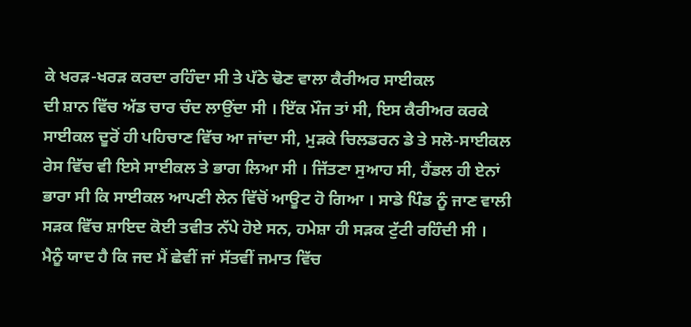ਕੇ ਖਰੜ-ਖਰੜ ਕਰਦਾ ਰਹਿੰਦਾ ਸੀ ਤੇ ਪੱਠੇ ਢੋਣ ਵਾਲਾ ਕੈਰੀਅਰ ਸਾਈਕਲ
ਦੀ ਸ਼ਾਨ ਵਿੱਚ ਅੱਡ ਚਾਰ ਚੰਦ ਲਾਉਂਦਾ ਸੀ । ਇੱਕ ਮੌਜ ਤਾਂ ਸੀ, ਇਸ ਕੈਰੀਅਰ ਕਰਕੇ
ਸਾਈਕਲ ਦੂਰੋਂ ਹੀ ਪਹਿਚਾਣ ਵਿੱਚ ਆ ਜਾਂਦਾ ਸੀ, ਮੁੜਕੇ ਚਿਲਡਰਨ ਡੇ ਤੇ ਸਲੋ-ਸਾਈਕਲ
ਰੇਸ ਵਿੱਚ ਵੀ ਇਸੇ ਸਾਈਕਲ ਤੇ ਭਾਗ ਲਿਆ ਸੀ । ਜਿੱਤਣਾ ਸੁਆਹ ਸੀ, ਹੈਂਡਲ ਹੀ ਏਨਾਂ
ਭਾਰਾ ਸੀ ਕਿ ਸਾਈਕਲ ਆਪਣੀ ਲੇਨ ਵਿੱਚੋਂ ਆਊਟ ਹੋ ਗਿਆ । ਸਾਡੇ ਪਿੰਡ ਨੂੰ ਜਾਣ ਵਾਲੀ
ਸੜਕ ਵਿੱਚ ਸ਼ਾਇਦ ਕੋਈ ਤਵੀਤ ਨੱਪੇ ਹੋਏ ਸਨ, ਹਮੇਸ਼ਾ ਹੀ ਸੜਕ ਟੁੱਟੀ ਰਹਿੰਦੀ ਸੀ ।
ਮੈਨੂੰ ਯਾਦ ਹੈ ਕਿ ਜਦ ਮੈਂ ਛੇਵੀਂ ਜਾਂ ਸੱਤਵੀਂ ਜਮਾਤ ਵਿੱਚ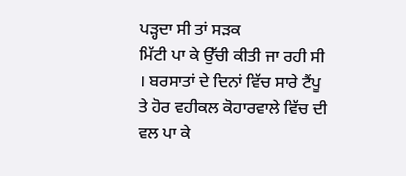ਪੜ੍ਹਦਾ ਸੀ ਤਾਂ ਸੜਕ
ਮਿੱਟੀ ਪਾ ਕੇ ਉੱਚੀ ਕੀਤੀ ਜਾ ਰਹੀ ਸੀ । ਬਰਸਾਤਾਂ ਦੇ ਦਿਨਾਂ ਵਿੱਚ ਸਾਰੇ ਟੈਂਪੂ
ਤੇ ਹੋਰ ਵਹੀਕਲ ਕੋਹਾਰਵਾਲੇ ਵਿੱਚ ਦੀ ਵਲ ਪਾ ਕੇ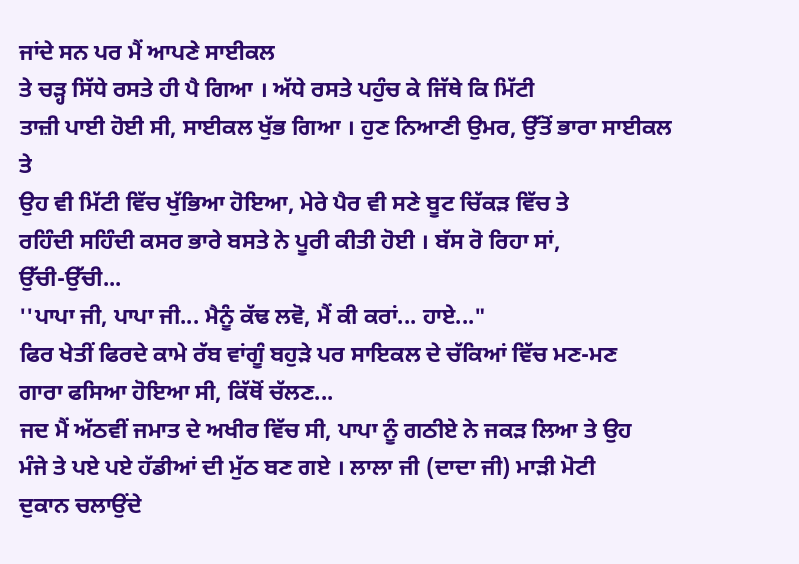ਜਾਂਦੇ ਸਨ ਪਰ ਮੈਂ ਆਪਣੇ ਸਾਈਕਲ
ਤੇ ਚੜ੍ਹ ਸਿੱਧੇ ਰਸਤੇ ਹੀ ਪੈ ਗਿਆ । ਅੱਧੇ ਰਸਤੇ ਪਹੁੰਚ ਕੇ ਜਿੱਥੇ ਕਿ ਮਿੱਟੀ
ਤਾਜ਼ੀ ਪਾਈ ਹੋਈ ਸੀ, ਸਾਈਕਲ ਖੁੱਭ ਗਿਆ । ਹੁਣ ਨਿਆਣੀ ਉਮਰ, ਉੱਤੋਂ ਭਾਰਾ ਸਾਈਕਲ ਤੇ
ਉਹ ਵੀ ਮਿੱਟੀ ਵਿੱਚ ਖੁੱਭਿਆ ਹੋਇਆ, ਮੇਰੇ ਪੈਰ ਵੀ ਸਣੇ ਬੂਟ ਚਿੱਕੜ ਵਿੱਚ ਤੇ
ਰਹਿੰਦੀ ਸਹਿੰਦੀ ਕਸਰ ਭਾਰੇ ਬਸਤੇ ਨੇ ਪੂਰੀ ਕੀਤੀ ਹੋਈ । ਬੱਸ ਰੋ ਰਿਹਾ ਸਾਂ,
ਉੱਚੀ-ਉੱਚੀ...
''ਪਾਪਾ ਜੀ, ਪਾਪਾ ਜੀ... ਮੈਨੂੰ ਕੱਢ ਲਵੋ, ਮੈਂ ਕੀ ਕਰਾਂ... ਹਾਏ..."
ਫਿਰ ਖੇਤੀਂ ਫਿਰਦੇ ਕਾਮੇ ਰੱਬ ਵਾਂਗੂੰ ਬਹੁੜੇ ਪਰ ਸਾਇਕਲ ਦੇ ਚੱਕਿਆਂ ਵਿੱਚ ਮਣ-ਮਣ
ਗਾਰਾ ਫਸਿਆ ਹੋਇਆ ਸੀ, ਕਿੱਥੋਂ ਚੱਲਣ...
ਜਦ ਮੈਂ ਅੱਠਵੀਂ ਜਮਾਤ ਦੇ ਅਖੀਰ ਵਿੱਚ ਸੀ, ਪਾਪਾ ਨੂੰ ਗਠੀਏ ਨੇ ਜਕੜ ਲਿਆ ਤੇ ਉਹ
ਮੰਜੇ ਤੇ ਪਏ ਪਏ ਹੱਡੀਆਂ ਦੀ ਮੁੱਠ ਬਣ ਗਏ । ਲਾਲਾ ਜੀ (ਦਾਦਾ ਜੀ) ਮਾੜੀ ਮੋਟੀ
ਦੁਕਾਨ ਚਲਾਉਂਦੇ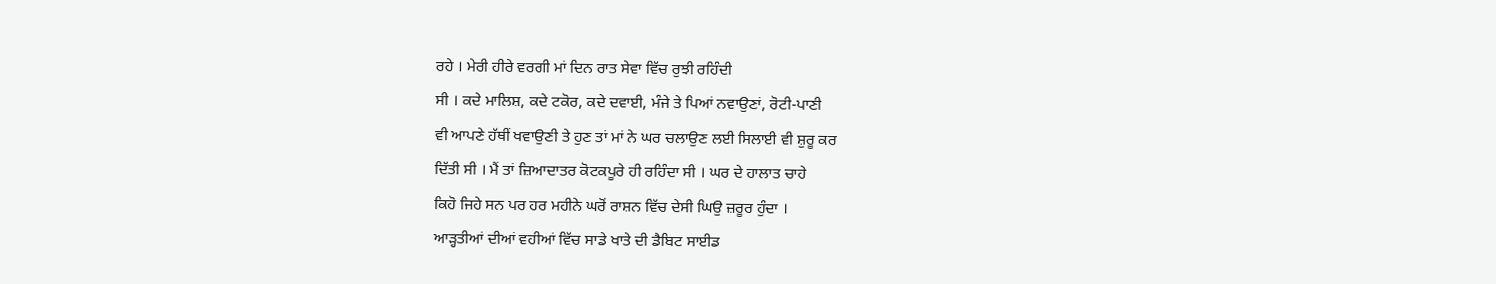ਰਹੇ । ਮੇਰੀ ਹੀਰੇ ਵਰਗੀ ਮਾਂ ਦਿਨ ਰਾਤ ਸੇਵਾ ਵਿੱਚ ਰੁਝੀ ਰਹਿੰਦੀ
ਸੀ । ਕਦੇ ਮਾਲਿਸ਼, ਕਦੇ ਟਕੋਰ, ਕਦੇ ਦਵਾਈ, ਮੰਜੇ ਤੇ ਪਿਆਂ ਨਵਾਉਣਾਂ, ਰੋਟੀ-ਪਾਣੀ
ਵੀ ਆਪਣੇ ਹੱਥੀਂ ਖਵਾਉਣੀ ਤੇ ਹੁਣ ਤਾਂ ਮਾਂ ਨੇ ਘਰ ਚਲਾਉਣ ਲਈ ਸਿਲਾਈ ਵੀ ਸ਼ੁਰੂ ਕਰ
ਦਿੱਤੀ ਸੀ । ਮੈਂ ਤਾਂ ਜ਼ਿਆਦਾਤਰ ਕੋਟਕਪੂਰੇ ਹੀ ਰਹਿੰਦਾ ਸੀ । ਘਰ ਦੇ ਹਾਲਾਤ ਚਾਹੇ
ਕਿਹੋ ਜਿਹੇ ਸਨ ਪਰ ਹਰ ਮਹੀਨੇ ਘਰੋਂ ਰਾਸ਼ਨ ਵਿੱਚ ਦੇਸੀ ਘਿਉ ਜ਼ਰੂਰ ਹੁੰਦਾ ।
ਆੜ੍ਹਤੀਆਂ ਦੀਆਂ ਵਹੀਆਂ ਵਿੱਚ ਸਾਡੇ ਖਾਤੇ ਦੀ ਡੈਬਿਟ ਸਾਈਡ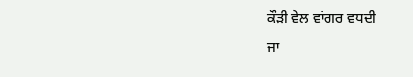ਕੌੜੀ ਵੇਲ ਵਾਂਗਰ ਵਧਦੀ
ਜਾ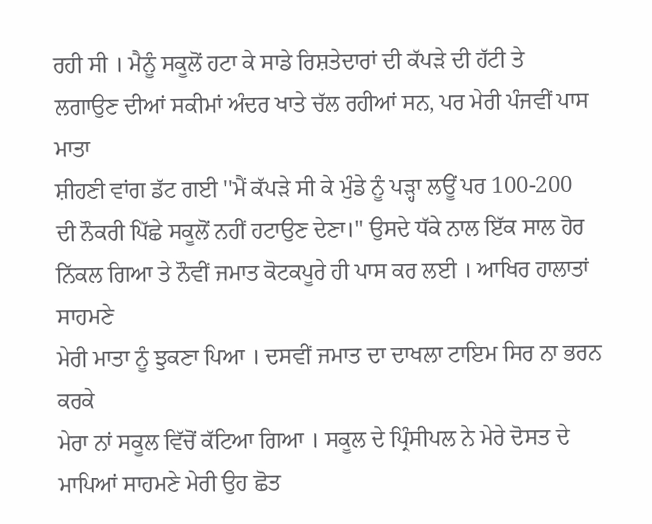ਰਹੀ ਸੀ । ਮੈਨੂੰ ਸਕੂਲੋਂ ਹਟਾ ਕੇ ਸਾਡੇ ਰਿਸ਼ਤੇਦਾਰਾਂ ਦੀ ਕੱਪੜੇ ਦੀ ਹੱਟੀ ਤੇ
ਲਗਾਉਣ ਦੀਆਂ ਸਕੀਮਾਂ ਅੰਦਰ ਖਾਤੇ ਚੱਲ ਰਹੀਆਂ ਸਨ, ਪਰ ਮੇਰੀ ਪੰਜਵੀਂ ਪਾਸ ਮਾਤਾ
ਸ਼ੀਹਣੀ ਵਾਂਗ ਡੱਟ ਗਈ ''ਮੈਂ ਕੱਪੜੇ ਸੀ ਕੇ ਮੁੰਡੇ ਨੂੰ ਪੜ੍ਹਾ ਲਊਂ ਪਰ 100-200
ਦੀ ਨੌਕਰੀ ਪਿੱਛੇ ਸਕੂਲੋਂ ਨਹੀਂ ਹਟਾਉਣ ਦੇਣਾ।" ਉਸਦੇ ਧੱਕੇ ਨਾਲ ਇੱਕ ਸਾਲ ਹੋਰ
ਨਿੱਕਲ ਗਿਆ ਤੇ ਨੌਵੀਂ ਜਮਾਤ ਕੋਟਕਪੂਰੇ ਹੀ ਪਾਸ ਕਰ ਲਈ । ਆਖਿਰ ਹਾਲਾਤਾਂ ਸਾਹਮਣੇ
ਮੇਰੀ ਮਾਤਾ ਨੂੰ ਝੁਕਣਾ ਪਿਆ । ਦਸਵੀਂ ਜਮਾਤ ਦਾ ਦਾਖਲਾ ਟਾਇਮ ਸਿਰ ਨਾ ਭਰਨ ਕਰਕੇ
ਮੇਰਾ ਨਾਂ ਸਕੂਲ ਵਿੱਚੋਂ ਕੱਟਿਆ ਗਿਆ । ਸਕੂਲ ਦੇ ਪ੍ਰਿੰਸੀਪਲ ਨੇ ਮੇਰੇ ਦੋਸਤ ਦੇ
ਮਾਪਿਆਂ ਸਾਹਮਣੇ ਮੇਰੀ ਉਹ ਛੋਤ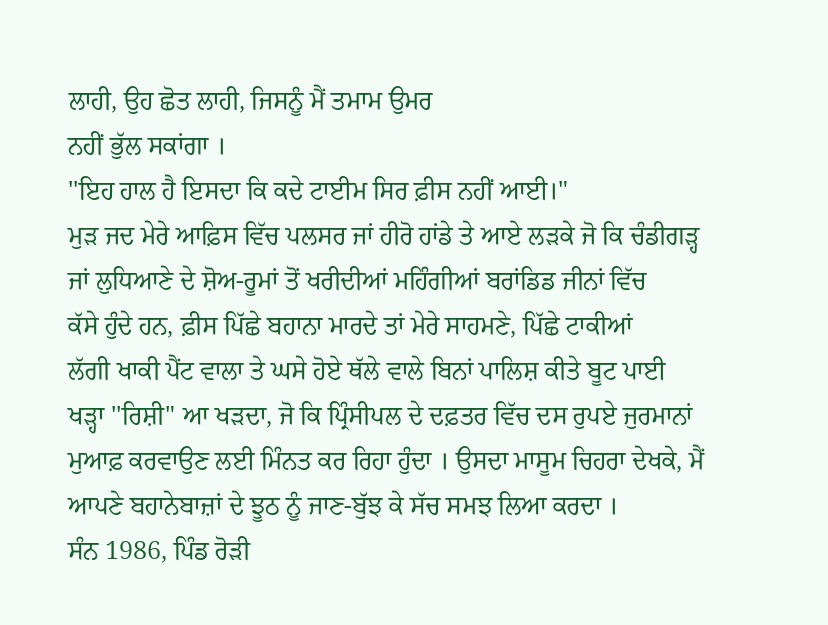ਲਾਹੀ, ਉਹ ਛੋਤ ਲਾਹੀ, ਜਿਸਨੂੰ ਮੈਂ ਤਮਾਮ ਉਮਰ
ਨਹੀਂ ਭੁੱਲ ਸਕਾਂਗਾ ।
''ਇਹ ਹਾਲ ਹੈ ਇਸਦਾ ਕਿ ਕਦੇ ਟਾਈਮ ਸਿਰ ਫ਼ੀਸ ਨਹੀਂ ਆਈ।"
ਮੁੜ ਜਦ ਮੇਰੇ ਆਫ਼ਿਸ ਵਿੱਚ ਪਲਸਰ ਜਾਂ ਹੀਰੋ ਹਾਂਡੇ ਤੇ ਆਏ ਲੜਕੇ ਜੋ ਕਿ ਚੰਡੀਗੜ੍ਹ
ਜਾਂ ਲੁਧਿਆਣੇ ਦੇ ਸ਼ੋਅ-ਰੂਮਾਂ ਤੋਂ ਖਰੀਦੀਆਂ ਮਹਿੰਗੀਆਂ ਬਰਾਂਡਿਡ ਜੀਨਾਂ ਵਿੱਚ
ਕੱਸੇ ਹੁੰਦੇ ਹਨ, ਫ਼ੀਸ ਪਿੱਛੇ ਬਹਾਨਾ ਮਾਰਦੇ ਤਾਂ ਮੇਰੇ ਸਾਹਮਣੇ, ਪਿੱਛੇ ਟਾਕੀਆਂ
ਲੱਗੀ ਖਾਕੀ ਪੈਂਟ ਵਾਲਾ ਤੇ ਘਸੇ ਹੋਏ ਥੱਲੇ ਵਾਲੇ ਬਿਨਾਂ ਪਾਲਿਸ਼ ਕੀਤੇ ਬੂਟ ਪਾਈ
ਖੜ੍ਹਾ ''ਰਿਸ਼ੀ" ਆ ਖੜਦਾ, ਜੋ ਕਿ ਪ੍ਰਿੰਸੀਪਲ ਦੇ ਦਫ਼ਤਰ ਵਿੱਚ ਦਸ ਰੁਪਏ ਜੁਰਮਾਨਾਂ
ਮੁਆਫ਼ ਕਰਵਾਉਣ ਲਈ ਮਿੰਨਤ ਕਰ ਰਿਹਾ ਹੁੰਦਾ । ਉਸਦਾ ਮਾਸੂਮ ਚਿਹਰਾ ਦੇਖਕੇ, ਮੈਂ
ਆਪਣੇ ਬਹਾਨੇਬਾਜ਼ਾਂ ਦੇ ਝੂਠ ਨੂੰ ਜਾਣ-ਬੁੱਝ ਕੇ ਸੱਚ ਸਮਝ ਲਿਆ ਕਰਦਾ ।
ਸੰਨ 1986, ਪਿੰਡ ਰੋੜੀ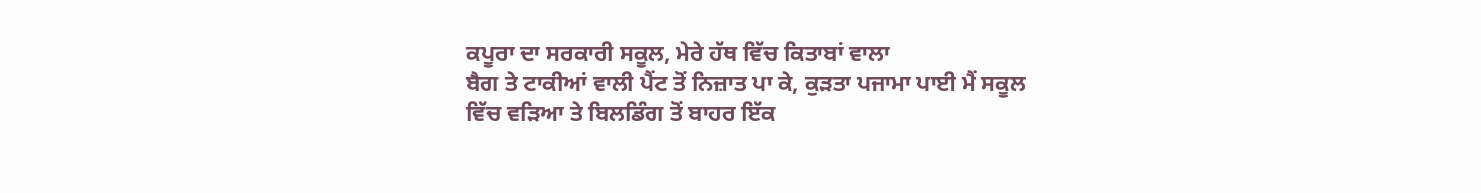ਕਪੂਰਾ ਦਾ ਸਰਕਾਰੀ ਸਕੂਲ, ਮੇਰੇ ਹੱਥ ਵਿੱਚ ਕਿਤਾਬਾਂ ਵਾਲਾ
ਬੈਗ ਤੇ ਟਾਕੀਆਂ ਵਾਲੀ ਪੈਂਟ ਤੋਂ ਨਿਜ਼ਾਤ ਪਾ ਕੇ, ਕੁੜਤਾ ਪਜਾਮਾ ਪਾਈ ਮੈਂ ਸਕੂਲ
ਵਿੱਚ ਵੜਿਆ ਤੇ ਬਿਲਡਿੰਗ ਤੋਂ ਬਾਹਰ ਇੱਕ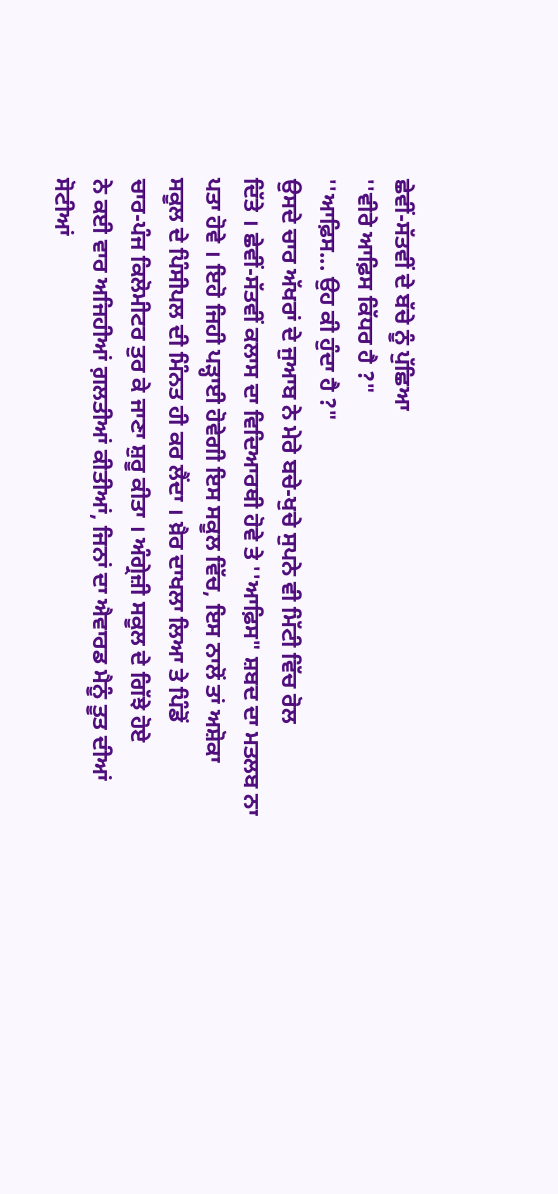ਛੇਵੀਂ-ਸੱਤਵੀਂ ਦੇ ਬੱਚੇ ਨੂੰ ਪੁੱਛਿਆ
''ਵੀਰੇ ਆਫ਼ਿਸ ਕਿੱਧਰ ਹੈ ?"
''ਆਫ਼ਿਸ... ਉਹ ਕੀ ਹੁੰਦਾ ਹੈ ?"
ਉਸਦੇ ਚਾਰ ਅੱਖਰਾਂ ਦੇ ਜੁਆਬ ਨੇ ਮੇਰੇ ਬਚੇ-ਖੁਚੇ ਸੁਪਨੇ ਵੀ ਮਿੱਟੀ ਵਿੱਚ ਰੋਲ
ਦਿੱਤੇ । ਛੇਵੀਂ-ਸੱਤਵੀਂ ਕਲਾਸ ਦਾ ਵਿਦਿਆਰਥੀ ਹੋਵੇ ਤੇ ''ਆਫ਼ਿਸ" ਸ਼ਬਦ ਦਾ ਮਤਲਬ ਨਾ
ਪਤਾ ਹੋਵੇ । ਇਹੋ ਜਿਹੀ ਪੜ੍ਹਾਈ ਹੋਵੇਗੀ ਇਸ ਸਕੂਲ ਵਿੱਚ, ਇਸ ਨਾਲੋਂ ਤਾਂ ਅਸ਼ੋਕਾ
ਸਕੂਲ ਦੇ ਪਿੰਸੀਪਲ ਦੀ ਮਿੰਨਤ ਹੀ ਕਰ ਲੈਂਦਾ । ਖ਼ੈਰ ਦਾਖਲਾ ਲਿਆ ਤੇ ਪਿੰਡੋਂ
ਚਾਰ-ਪੰਜ ਕਿਲੋਮੀਟਰ ਤੁਰ ਕੇ ਜਾਣਾ ਸ਼ੁਰੂ ਕੀਤਾ । ਅੰਗ੍ਰੇਜ਼ੀ ਸਕੂਲ ਦੇ ਗਿੱਝੇ ਹੋਏ
ਨੇ ਕਈ ਵਾਰ ਅਜਿਹੀਆਂ ਗ਼ਲਤੀਆਂ ਕੀਤੀਆਂ, ਜਿਨਾਂ ਦਾ ਐਵਾਰਡ ਮੈਨੂੰ ਤੂਤ ਦੀਆਂ
ਸੋਟੀਆਂ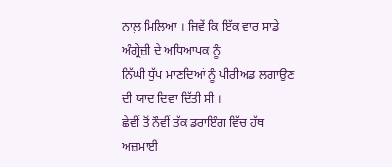ਨਾਲ਼ ਮਿਲਿਆ । ਜਿਵੇਂ ਕਿ ਇੱਕ ਵਾਰ ਸਾਡੇ ਅੰਗ੍ਰੇਜ਼ੀ ਦੇ ਅਧਿਆਪਕ ਨੂੰ
ਨਿੱਘੀ ਧੁੱਪ ਮਾਣਦਿਆਂ ਨੂੰ ਪੀਰੀਅਡ ਲਗਾਉਣ ਦੀ ਯਾਦ ਦਿਵਾ ਦਿੱਤੀ ਸੀ ।
ਛੇਵੀਂ ਤੋਂ ਨੌਵੀਂ ਤੱਕ ਡਰਾਇੰਗ ਵਿੱਚ ਹੱਥ ਅਜ਼ਮਾਈ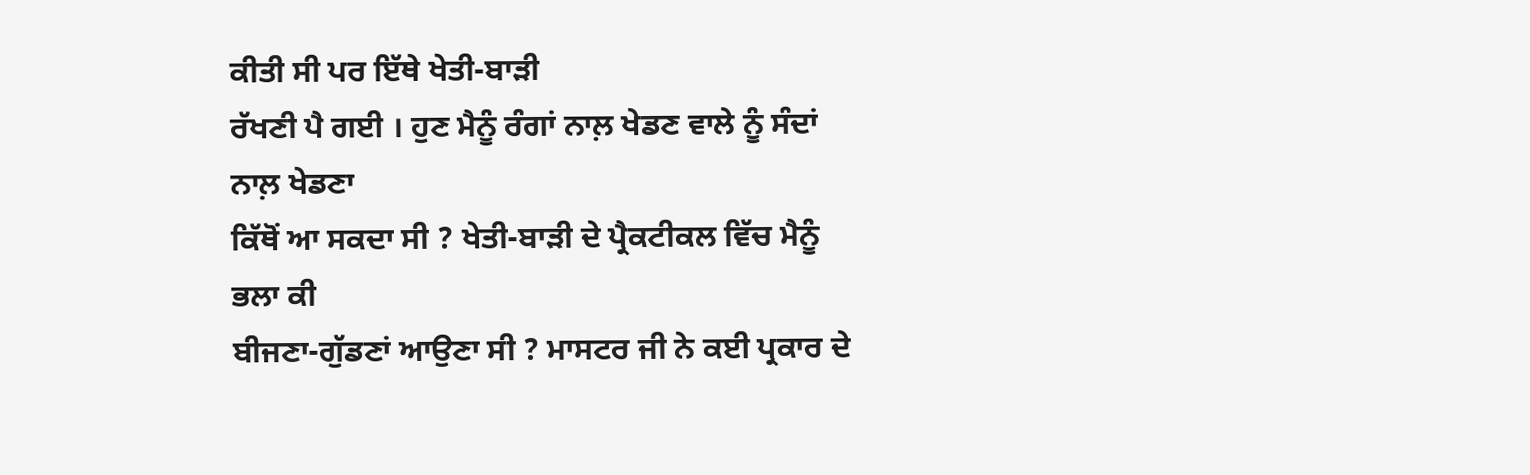ਕੀਤੀ ਸੀ ਪਰ ਇੱਥੇ ਖੇਤੀ-ਬਾੜੀ
ਰੱਖਣੀ ਪੈ ਗਈ । ਹੁਣ ਮੈਨੂੰ ਰੰਗਾਂ ਨਾਲ਼ ਖੇਡਣ ਵਾਲੇ ਨੂੰ ਸੰਦਾਂ ਨਾਲ਼ ਖੇਡਣਾ
ਕਿੱਥੋਂ ਆ ਸਕਦਾ ਸੀ ? ਖੇਤੀ-ਬਾੜੀ ਦੇ ਪ੍ਰੈਕਟੀਕਲ ਵਿੱਚ ਮੈਨੂੰ ਭਲਾ ਕੀ
ਬੀਜਣਾ-ਗੁੱਡਣਾਂ ਆਉਣਾ ਸੀ ? ਮਾਸਟਰ ਜੀ ਨੇ ਕਈ ਪ੍ਰਕਾਰ ਦੇ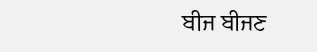ਬੀਜ ਬੀਜਣ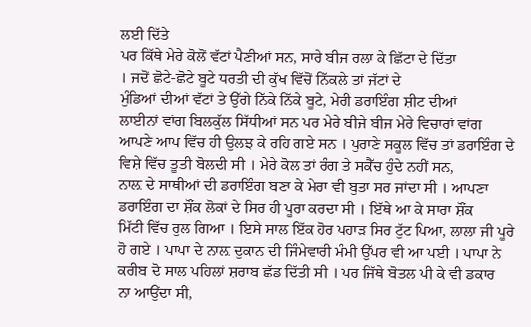ਲਈ ਦਿੱਤੇ
ਪਰ ਕਿੱਥੇ ਮੇਰੇ ਕੋਲੋਂ ਵੱਟਾਂ ਪੈਣੀਆਂ ਸਨ, ਸਾਰੇ ਬੀਜ ਰਲਾ ਕੇ ਛਿੱਟਾ ਦੇ ਦਿੱਤਾ
। ਜਦੋਂ ਛੋਟੇ-ਛੋਟੇ ਬੂਟੇ ਧਰਤੀ ਦੀ ਕੁੱਖ ਵਿੱਚੋਂ ਨਿੱਕਲੇ ਤਾਂ ਜੱਟਾਂ ਦੇ
ਮੁੰਡਿਆਂ ਦੀਆਂ ਵੱਟਾਂ ਤੇ ਉੱਗੇ ਨਿੱਕੇ ਨਿੱਕੇ ਬੂਟੇ, ਮੇਰੀ ਡਰਾਇੰਗ ਸ਼ੀਟ ਦੀਆਂ
ਲਾਈਨਾਂ ਵਾਂਗ ਬਿਲਕੁੱਲ ਸਿੱਧੀਆਂ ਸਨ ਪਰ ਮੇਰੇ ਬੀਜੇ ਬੀਜ ਮੇਰੇ ਵਿਚਾਰਾਂ ਵਾਂਗ
ਆਪਣੇ ਆਪ ਵਿੱਚ ਹੀ ਉਲਝ ਕੇ ਰਹਿ ਗਏ ਸਨ । ਪੁਰਾਣੇ ਸਕੂਲ ਵਿੱਚ ਤਾਂ ਡਰਾਇੰਗ ਦੇ
ਵਿਸ਼ੇ ਵਿੱਚ ਤੂਤੀ ਬੋਲਦੀ ਸੀ । ਮੇਰੇ ਕੋਲ ਤਾਂ ਰੰਗ ਤੇ ਸਕੈੱਚ ਹੁੰਦੇ ਨਹੀਂ ਸਨ,
ਨਾਲ਼ ਦੇ ਸਾਥੀਆਂ ਦੀ ਡਰਾਇੰਗ ਬਣਾ ਕੇ ਮੇਰਾ ਵੀ ਬੁਤਾ ਸਰ ਜਾਂਦਾ ਸੀ । ਆਪਣਾ
ਡਰਾਇੰਗ ਦਾ ਸ਼ੌਂਕ ਲੋਕਾਂ ਦੇ ਸਿਰ ਹੀ ਪੂਰਾ ਕਰਦਾ ਸੀ । ਇੱਥੇ ਆ ਕੇ ਸਾਰਾ ਸ਼ੌਂਕ
ਮਿੱਟੀ ਵਿੱਚ ਰੁਲ ਗਿਆ । ਇਸੇ ਸਾਲ ਇੱਕ ਹੋਰ ਪਹਾੜ ਸਿਰ ਟੁੱਟ ਪਿਆ, ਲਾਲਾ ਜੀ ਪੂਰੇ
ਹੋ ਗਏ । ਪਾਪਾ ਦੇ ਨਾਲ਼ ਦੁਕਾਨ ਦੀ ਜਿੰਮੇਵਾਰੀ ਮੰਮੀ ਉੱਪਰ ਵੀ ਆ ਪਈ । ਪਾਪਾ ਨੇ
ਕਰੀਬ ਦੋ ਸਾਲ ਪਹਿਲਾਂ ਸ਼ਰਾਬ ਛੱਡ ਦਿੱਤੀ ਸੀ । ਪਰ ਜਿੱਥੇ ਬੋਤਲ ਪੀ ਕੇ ਵੀ ਡਕਾਰ
ਨਾ ਆਉਂਦਾ ਸੀ,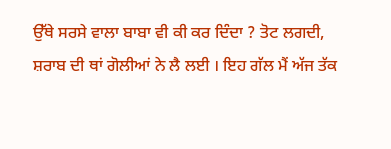ਉੱਥੇ ਸਰਸੇ ਵਾਲਾ ਬਾਬਾ ਵੀ ਕੀ ਕਰ ਦਿੰਦਾ ? ਤੋਟ ਲਗਦੀ,
ਸ਼ਰਾਬ ਦੀ ਥਾਂ ਗੋਲੀਆਂ ਨੇ ਲੈ ਲਈ । ਇਹ ਗੱਲ ਮੈਂ ਅੱਜ ਤੱਕ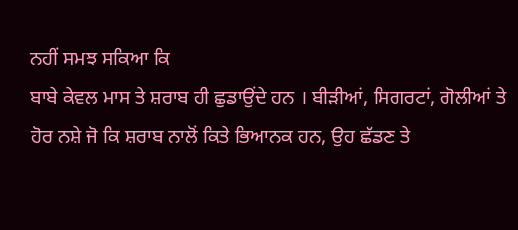ਨਹੀਂ ਸਮਝ ਸਕਿਆ ਕਿ
ਬਾਬੇ ਕੇਵਲ ਮਾਸ ਤੇ ਸ਼ਰਾਬ ਹੀ ਛੁਡਾਉਂਦੇ ਹਨ । ਬੀੜੀਆਂ, ਸਿਗਰਟਾਂ, ਗੋਲੀਆਂ ਤੇ
ਹੋਰ ਨਸ਼ੇ ਜੋ ਕਿ ਸ਼ਰਾਬ ਨਾਲੋਂ ਕਿਤੇ ਭਿਆਨਕ ਹਨ, ਉਹ ਛੱਡਣ ਤੇ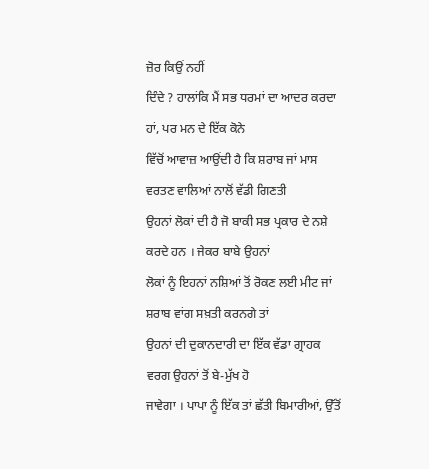ਜ਼ੋਰ ਕਿਉਂ ਨਹੀਂ
ਦਿੰਦੇ ? ਹਾਲਾਂਕਿ ਮੈਂ ਸਭ ਧਰਮਾਂ ਦਾ ਆਦਰ ਕਰਦਾ ਹਾਂ, ਪਰ ਮਨ ਦੇ ਇੱਕ ਕੋਨੇ
ਵਿੱਚੋਂ ਆਵਾਜ਼ ਆਉਂਦੀ ਹੈ ਕਿ ਸ਼ਰਾਬ ਜਾਂ ਮਾਸ ਵਰਤਣ ਵਾਲਿਆਂ ਨਾਲੋਂ ਵੱਡੀ ਗਿਣਤੀ
ਉਹਨਾਂ ਲੋਕਾਂ ਦੀ ਹੈ ਜੋ ਬਾਕੀ ਸਭ ਪ੍ਰਕਾਰ ਦੇ ਨਸ਼ੇ ਕਰਦੇ ਹਨ । ਜੇਕਰ ਬਾਬੇ ਉਹਨਾਂ
ਲੋਕਾਂ ਨੂੰ ਇਹਨਾਂ ਨਸ਼ਿਆਂ ਤੋਂ ਰੋਕਣ ਲਈ ਮੀਟ ਜਾਂ ਸ਼ਰਾਬ ਵਾਂਗ ਸਖ਼ਤੀ ਕਰਨਗੇ ਤਾਂ
ਉਹਨਾਂ ਦੀ ਦੁਕਾਨਦਾਰੀ ਦਾ ਇੱਕ ਵੱਡਾ ਗ੍ਰਾਹਕ ਵਰਗ ਉਹਨਾਂ ਤੋਂ ਬੇ-ਮੁੱਖ ਹੋ
ਜਾਵੇਗਾ । ਪਾਪਾ ਨੂੰ ਇੱਕ ਤਾਂ ਛੱਤੀ ਬਿਮਾਰੀਆਂ, ਉੱਤੋਂ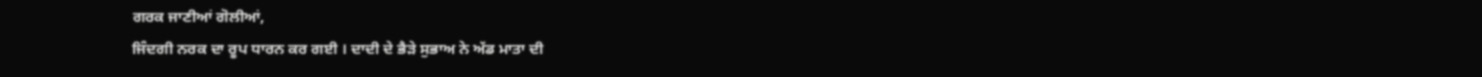ਗਰਕ ਜਾਣੀਆਂ ਗੋਲੀਆਂ,
ਜਿੰਦਗੀ ਨਰਕ ਦਾ ਰੂਪ ਧਾਰਨ ਕਰ ਗਈ । ਦਾਦੀ ਦੇ ਭੈੜੇ ਸੁਭਾਅ ਨੇ ਅੱਡ ਮਾਤਾ ਦੀ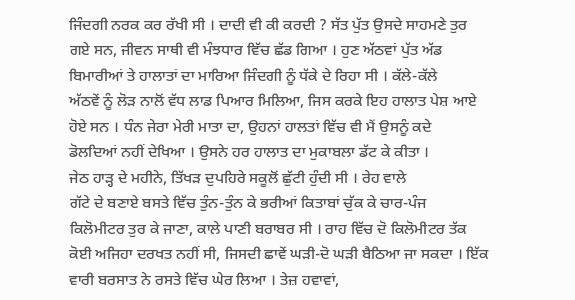ਜਿੰਦਗੀ ਨਰਕ ਕਰ ਰੱਖੀ ਸੀ । ਦਾਦੀ ਵੀ ਕੀ ਕਰਦੀ ? ਸੱਤ ਪੁੱਤ ਉਸਦੇ ਸਾਹਮਣੇ ਤੁਰ
ਗਏ ਸਨ, ਜੀਵਨ ਸਾਥੀ ਵੀ ਮੰਝਧਾਰ ਵਿੱਚ ਛੱਡ ਗਿਆ । ਹੁਣ ਅੱਠਵਾਂ ਪੁੱਤ ਅੱਡ
ਬਿਮਾਰੀਆਂ ਤੇ ਹਾਲਾਤਾਂ ਦਾ ਮਾਰਿਆ ਜਿੰਦਗੀ ਨੂੰ ਧੱਕੇ ਦੇ ਰਿਹਾ ਸੀ । ਕੱਲੇ-ਕੱਲੇ
ਅੱਠਵੇਂ ਨੂੰ ਲੋੜ ਨਾਲੋਂ ਵੱਧ ਲਾਡ ਪਿਆਰ ਮਿਲਿਆ, ਜਿਸ ਕਰਕੇ ਇਹ ਹਾਲਾਤ ਪੇਸ਼ ਆਏ
ਹੋਏ ਸਨ । ਧੰਨ ਜੇਰਾ ਮੇਰੀ ਮਾਤਾ ਦਾ, ਉਹਨਾਂ ਹਾਲਤਾਂ ਵਿੱਚ ਵੀ ਮੈਂ ਉਸਨੂੰ ਕਦੇ
ਡੋਲਦਿਆਂ ਨਹੀਂ ਦੇਖਿਆ । ਉਸਨੇ ਹਰ ਹਾਲਾਤ ਦਾ ਮੁਕਾਬਲਾ ਡੱਟ ਕੇ ਕੀਤਾ ।
ਜੇਠ ਹਾੜ੍ਹ ਦੇ ਮਹੀਨੇ, ਤਿੱਖੜ ਦੁਪਹਿਰੇ ਸਕੂਲੋਂ ਛੁੱਟੀ ਹੁੰਦੀ ਸੀ । ਰੇਹ ਵਾਲੇ
ਗੱਟੇ ਦੇ ਬਣਾਏ ਬਸਤੇ ਵਿੱਚ ਤੁੰਨ-ਤੁੰਨ ਕੇ ਭਰੀਆਂ ਕਿਤਾਬਾਂ ਚੁੱਕ ਕੇ ਚਾਰ-ਪੰਜ
ਕਿਲੋਮੀਟਰ ਤੁਰ ਕੇ ਜਾਣਾ, ਕਾਲੇ ਪਾਣੀ ਬਰਾਬਰ ਸੀ । ਰਾਹ ਵਿੱਚ ਦੋ ਕਿਲੋਮੀਟਰ ਤੱਕ
ਕੋਈ ਅਜਿਹਾ ਦਰਖਤ ਨਹੀਂ ਸੀ, ਜਿਸਦੀ ਛਾਵੇਂ ਘੜੀ-ਦੋ ਘੜੀ ਬੈਠਿਆ ਜਾ ਸਕਦਾ । ਇੱਕ
ਵਾਰੀ ਬਰਸਾਤ ਨੇ ਰਸਤੇ ਵਿੱਚ ਘੇਰ ਲਿਆ । ਤੇਜ਼ ਹਵਾਵਾਂ,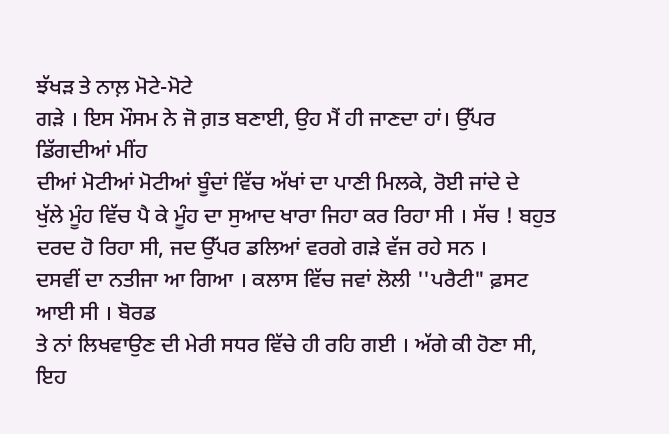ਝੱਖੜ ਤੇ ਨਾਲ਼ ਮੋਟੇ-ਮੋਟੇ
ਗੜੇ । ਇਸ ਮੌਸਮ ਨੇ ਜੋ ਗ਼ਤ ਬਣਾਈ, ਉਹ ਮੈਂ ਹੀ ਜਾਣਦਾ ਹਾਂ। ਉੱਪਰ ਡਿੱਗਦੀਆਂ ਮੀਂਹ
ਦੀਆਂ ਮੋਟੀਆਂ ਮੋਟੀਆਂ ਬੂੰਦਾਂ ਵਿੱਚ ਅੱਖਾਂ ਦਾ ਪਾਣੀ ਮਿਲਕੇ, ਰੋਈ ਜਾਂਦੇ ਦੇ
ਖੁੱਲੇ ਮੂੰਹ ਵਿੱਚ ਪੈ ਕੇ ਮੂੰਹ ਦਾ ਸੁਆਦ ਖਾਰਾ ਜਿਹਾ ਕਰ ਰਿਹਾ ਸੀ । ਸੱਚ ! ਬਹੁਤ
ਦਰਦ ਹੋ ਰਿਹਾ ਸੀ, ਜਦ ਉੱਪਰ ਡਲਿਆਂ ਵਰਗੇ ਗੜੇ ਵੱਜ ਰਹੇ ਸਨ ।
ਦਸਵੀਂ ਦਾ ਨਤੀਜਾ ਆ ਗਿਆ । ਕਲਾਸ ਵਿੱਚ ਜਵਾਂ ਲੋਲੀ ''ਪਰੈਟੀ" ਫ਼ਸਟ ਆਈ ਸੀ । ਬੋਰਡ
ਤੇ ਨਾਂ ਲਿਖਵਾਉਣ ਦੀ ਮੇਰੀ ਸਧਰ ਵਿੱਚੇ ਹੀ ਰਹਿ ਗਈ । ਅੱਗੇ ਕੀ ਹੋਣਾ ਸੀ, ਇਹ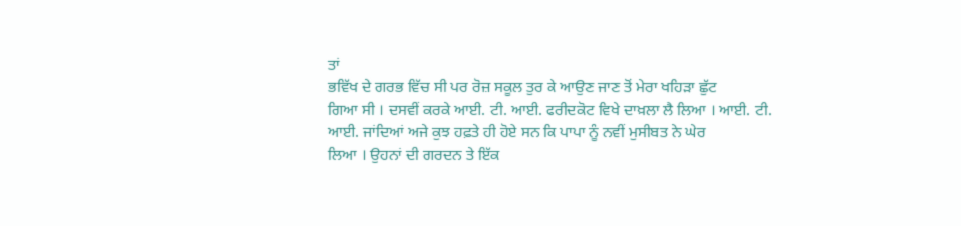ਤਾਂ
ਭਵਿੱਖ ਦੇ ਗਰਭ ਵਿੱਚ ਸੀ ਪਰ ਰੋਜ਼ ਸਕੂਲ ਤੁਰ ਕੇ ਆਉਣ ਜਾਣ ਤੋਂ ਮੇਰਾ ਖਹਿੜਾ ਛੁੱਟ
ਗਿਆ ਸੀ । ਦਸਵੀਂ ਕਰਕੇ ਆਈ. ਟੀ. ਆਈ. ਫਰੀਦਕੋਟ ਵਿਖੇ ਦਾਖ਼ਲਾ ਲੈ ਲਿਆ । ਆਈ. ਟੀ.
ਆਈ. ਜਾਂਦਿਆਂ ਅਜੇ ਕੁਝ ਹਫ਼ਤੇ ਹੀ ਹੋਏ ਸਨ ਕਿ ਪਾਪਾ ਨੂੰ ਨਵੀਂ ਮੁਸੀਬਤ ਨੇ ਘੇਰ
ਲਿਆ । ਉਹਨਾਂ ਦੀ ਗਰਦਨ ਤੇ ਇੱਕ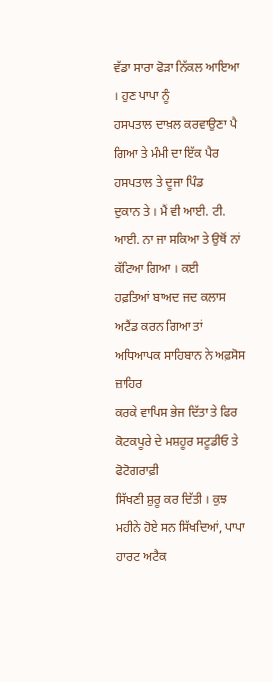ਵੱਡਾ ਸਾਰਾ ਫੋੜਾ ਨਿੱਕਲ ਆਇਆ । ਹੁਣ ਪਾਪਾ ਨੂੰ
ਹਸਪਤਾਲ ਦਾਖ਼ਲ ਕਰਵਾਉਣਾ ਪੈ ਗਿਆ ਤੇ ਮੰਮੀ ਦਾ ਇੱਕ ਪੈਰ ਹਸਪਤਾਲ ਤੇ ਦੂਜਾ ਪਿੰਡ
ਦੁਕਾਨ ਤੇ । ਮੈਂ ਵੀ ਆਈ. ਟੀ. ਆਈ. ਨਾ ਜਾ ਸਕਿਆ ਤੇ ਉਥੋਂ ਨਾਂ ਕੱਟਿਆ ਗਿਆ । ਕਈ
ਹਫ਼ਤਿਆਂ ਬਾਅਦ ਜਦ ਕਲਾਸ ਅਟੈਂਡ ਕਰਨ ਗਿਆ ਤਾਂ ਅਧਿਆਪਕ ਸਾਹਿਬਾਨ ਨੇ ਅਫ਼ਸੋਸ ਜ਼ਾਹਿਰ
ਕਰਕੇ ਵਾਪਿਸ ਭੇਜ ਦਿੱਤਾ ਤੇ ਫਿਰ ਕੋਟਕਪੂਰੇ ਦੇ ਮਸ਼ਹੂਰ ਸਟੂਡੀਓ ਤੇ ਫੋਟੋਗਰਾਫ਼ੀ
ਸਿੱਖਣੀ ਸ਼ੁਰੂ ਕਰ ਦਿੱਤੀ । ਕੁਝ ਮਹੀਨੇ ਹੋਏ ਸਨ ਸਿੱਖਦਿਆਂ, ਪਾਪਾ ਹਾਰਟ ਅਟੈਕ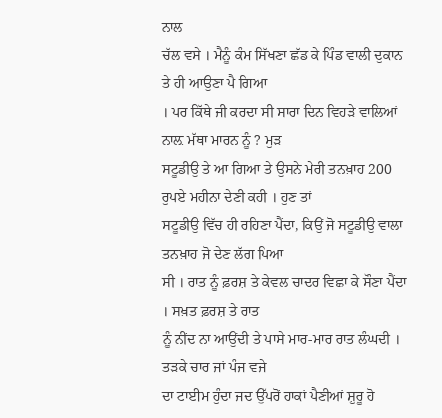ਨਾਲ
ਚੱਲ ਵਸੇ । ਮੈਨੂੰ ਕੰਮ ਸਿੱਖਣਾ ਛੱਡ ਕੇ ਪਿੰਡ ਵਾਲੀ ਦੁਕਾਨ ਤੇ ਹੀ ਆਉਣਾ ਪੈ ਗਿਆ
। ਪਰ ਕਿੱਥੇ ਜੀ ਕਰਦਾ ਸੀ ਸਾਰਾ ਦਿਨ ਵਿਹੜੇ ਵਾਲਿਆਂ ਨਾਲ਼ ਮੱਥਾ ਮਾਰਨ ਨੂੰ ? ਮੁੜ
ਸਟੂਡੀਉ ਤੇ ਆ ਗਿਆ ਤੇ ਉਸਨੇ ਮੇਰੀ ਤਨਖ਼ਾਹ 200 ਰੁਪਏ ਮਹੀਨਾ ਦੇਣੀ ਕਹੀ । ਹੁਣ ਤਾਂ
ਸਟੂਡੀਉ ਵਿੱਚ ਹੀ ਰਹਿਣਾ ਪੈਂਦਾ, ਕਿਉਂ ਜੋ ਸਟੂਡੀਉ ਵਾਲਾ ਤਨਖ਼ਾਹ ਜੋ ਦੇਣ ਲੱਗ ਪਿਆ
ਸੀ । ਰਾਤ ਨੂੰ ਫ਼ਰਸ਼ ਤੇ ਕੇਵਲ ਚਾਦਰ ਵਿਛਾ ਕੇ ਸੌਣਾ ਪੈਂਦਾ । ਸਖ਼ਤ ਫ਼ਰਸ਼ ਤੇ ਰਾਤ
ਨੂੰ ਨੀਂਦ ਨਾ ਆਉਂਦੀ ਤੇ ਪਾਸੇ ਮਾਰ-ਮਾਰ ਰਾਤ ਲੰਘਦੀ । ਤੜਕੇ ਚਾਰ ਜਾਂ ਪੰਜ ਵਜੇ
ਦਾ ਟਾਈਮ ਹੁੰਦਾ ਜਦ ਉੱਪਰੋਂ ਹਾਕਾਂ ਪੈਣੀਆਂ ਸ਼ੁਰੂ ਹੋ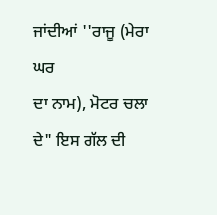ਜਾਂਦੀਆਂ ''ਰਾਜੂ (ਮੇਰਾ ਘਰ
ਦਾ ਨਾਮ), ਮੋਟਰ ਚਲਾ ਦੇ" ਇਸ ਗੱਲ ਦੀ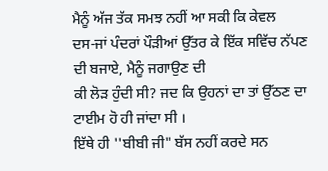ਮੈਨੂੰ ਅੱਜ ਤੱਕ ਸਮਝ ਨਹੀਂ ਆ ਸਕੀ ਕਿ ਕੇਵਲ
ਦਸ-ਜਾਂ ਪੰਦਰਾਂ ਪੌੜੀਆਂ ਉੱਤਰ ਕੇ ਇੱਕ ਸਵਿੱਚ ਨੱਪਣ ਦੀ ਬਜਾਏ, ਮੈਨੂੰ ਜਗਾਉਣ ਦੀ
ਕੀ ਲੋੜ ਹੁੰਦੀ ਸੀ? ਜਦ ਕਿ ਉਹਨਾਂ ਦਾ ਤਾਂ ਉੱਠਣ ਦਾ ਟਾਈਮ ਹੋ ਹੀ ਜਾਂਦਾ ਸੀ ।
ਇੱਥੇ ਹੀ ''ਬੀਬੀ ਜੀ" ਬੱਸ ਨਹੀਂ ਕਰਦੇ ਸਨ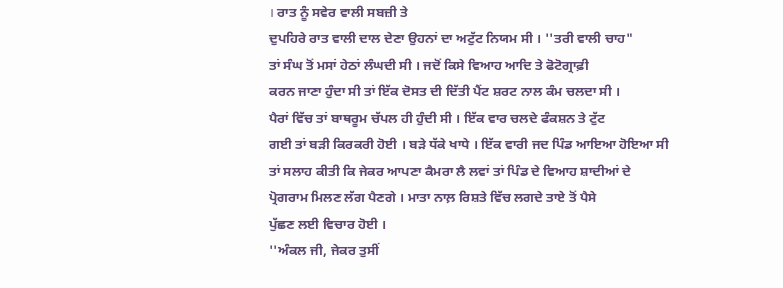। ਰਾਤ ਨੂੰ ਸਵੇਰ ਵਾਲੀ ਸਬਜ਼ੀ ਤੇ
ਦੁਪਹਿਰੇ ਰਾਤ ਵਾਲੀ ਦਾਲ ਦੇਣਾ ਉਹਨਾਂ ਦਾ ਅਟੁੱਟ ਨਿਯਮ ਸੀ । ''ਤਰੀ ਵਾਲੀ ਚਾਹ"
ਤਾਂ ਸੰਘ ਤੋਂ ਮਸਾਂ ਹੇਠਾਂ ਲੰਘਦੀ ਸੀ । ਜਦੋਂ ਕਿਸੇ ਵਿਆਹ ਆਦਿ ਤੇ ਫੋਟੋਗ੍ਰਾਫ਼ੀ
ਕਰਨ ਜਾਣਾ ਹੁੰਦਾ ਸੀ ਤਾਂ ਇੱਕ ਦੋਸਤ ਦੀ ਦਿੱਤੀ ਪੈਂਟ ਸ਼ਰਟ ਨਾਲ ਕੰਮ ਚਲਦਾ ਸੀ ।
ਪੈਰਾਂ ਵਿੱਚ ਤਾਂ ਬਾਥਰੂਮ ਚੱਪਲ ਹੀ ਹੁੰਦੀ ਸੀ । ਇੱਕ ਵਾਰ ਚਲਦੇ ਫੰਕਸ਼ਨ ਤੇ ਟੁੱਟ
ਗਈ ਤਾਂ ਬੜੀ ਕਿਰਕਰੀ ਹੋਈ । ਬੜੇ ਧੱਕੇ ਖਾਧੇ । ਇੱਕ ਵਾਰੀ ਜਦ ਪਿੰਡ ਆਇਆ ਹੋਇਆ ਸੀ
ਤਾਂ ਸਲਾਹ ਕੀਤੀ ਕਿ ਜੇਕਰ ਆਪਣਾ ਕੈਮਰਾ ਲੈ ਲਵਾਂ ਤਾਂ ਪਿੰਡ ਦੇ ਵਿਆਹ ਸ਼ਾਦੀਆਂ ਦੇ
ਪ੍ਰੋਗਰਾਮ ਮਿਲਣ ਲੱਗ ਪੈਣਗੇ । ਮਾਤਾ ਨਾਲ਼ ਰਿਸ਼ਤੇ ਵਿੱਚ ਲਗਦੇ ਤਾਏ ਤੋਂ ਪੈਸੇ
ਪੁੱਛਣ ਲਈ ਵਿਚਾਰ ਹੋਈ ।
''ਅੰਕਲ ਜੀ, ਜੇਕਰ ਤੁਸੀਂ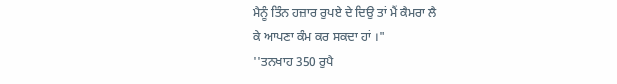ਮੈਨੂੰ ਤਿੰਨ ਹਜ਼ਾਰ ਰੁਪਏ ਦੇ ਦਿਉ ਤਾਂ ਮੈਂ ਕੈਮਰਾ ਲੈ
ਕੇ ਆਪਣਾ ਕੰਮ ਕਰ ਸਕਦਾ ਹਾਂ ।"
''ਤਨਖਾਹ 350 ਰੁਪੈ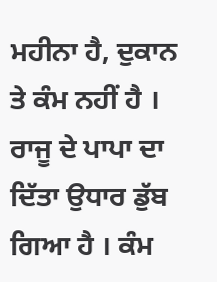ਮਹੀਨਾ ਹੈ, ਦੁਕਾਨ ਤੇ ਕੰਮ ਨਹੀਂ ਹੈ । ਰਾਜੂ ਦੇ ਪਾਪਾ ਦਾ
ਦਿੱਤਾ ਉਧਾਰ ਡੁੱਬ ਗਿਆ ਹੈ । ਕੰਮ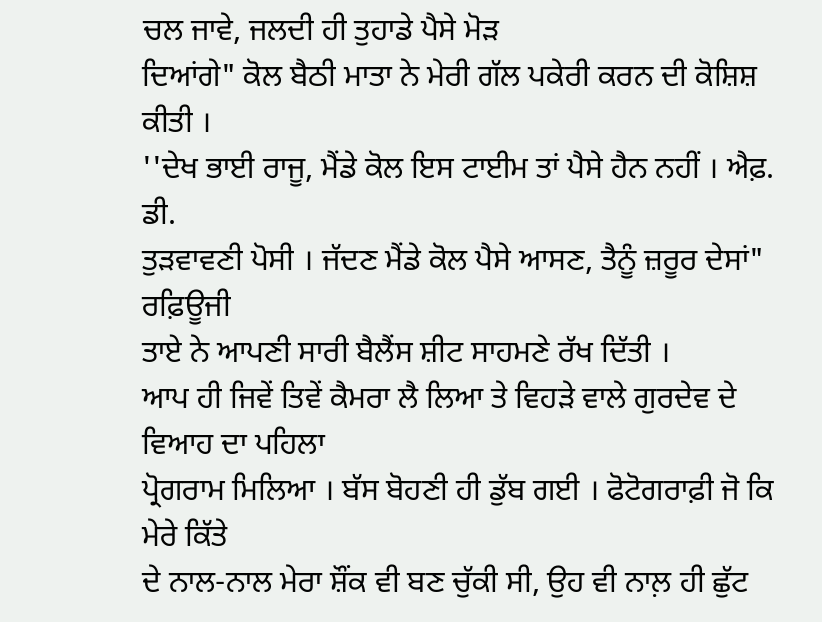ਚਲ ਜਾਵੇ, ਜਲਦੀ ਹੀ ਤੁਹਾਡੇ ਪੈਸੇ ਮੋੜ
ਦਿਆਂਗੇ" ਕੋਲ ਬੈਠੀ ਮਾਤਾ ਨੇ ਮੇਰੀ ਗੱਲ ਪਕੇਰੀ ਕਰਨ ਦੀ ਕੋਸ਼ਿਸ਼ ਕੀਤੀ ।
''ਦੇਖ ਭਾਈ ਰਾਜੂ, ਮੈਂਡੇ ਕੋਲ ਇਸ ਟਾਈਮ ਤਾਂ ਪੈਸੇ ਹੈਨ ਨਹੀਂ । ਐਫ਼. ਡੀ.
ਤੁੜਵਾਵਣੀ ਪੋਸੀ । ਜੱਦਣ ਮੈਂਡੇ ਕੋਲ ਪੈਸੇ ਆਸਣ, ਤੈਨੂੰ ਜ਼ਰੂਰ ਦੇਸਾਂ" ਰਫ਼ਿਊਜੀ
ਤਾਏ ਨੇ ਆਪਣੀ ਸਾਰੀ ਬੈਲੈਂਸ ਸ਼ੀਟ ਸਾਹਮਣੇ ਰੱਖ ਦਿੱਤੀ ।
ਆਪ ਹੀ ਜਿਵੇਂ ਤਿਵੇਂ ਕੈਮਰਾ ਲੈ ਲਿਆ ਤੇ ਵਿਹੜੇ ਵਾਲੇ ਗੁਰਦੇਵ ਦੇ ਵਿਆਹ ਦਾ ਪਹਿਲਾ
ਪ੍ਰੋਗਰਾਮ ਮਿਲਿਆ । ਬੱਸ ਬੋਹਣੀ ਹੀ ਡੁੱਬ ਗਈ । ਫੋਟੋਗਰਾਫ਼ੀ ਜੋ ਕਿ ਮੇਰੇ ਕਿੱਤੇ
ਦੇ ਨਾਲ-ਨਾਲ ਮੇਰਾ ਸ਼ੌਂਕ ਵੀ ਬਣ ਚੁੱਕੀ ਸੀ, ਉਹ ਵੀ ਨਾਲ਼ ਹੀ ਛੁੱਟ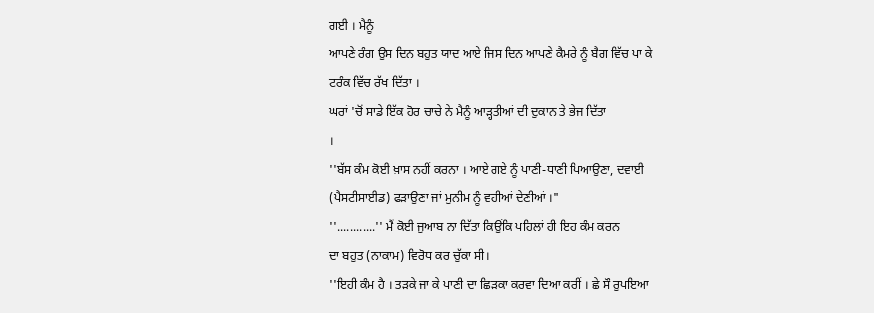ਗਈ । ਮੈਨੂੰ
ਆਪਣੇ ਰੰਗ ਉਸ ਦਿਨ ਬਹੁਤ ਯਾਦ ਆਏ ਜਿਸ ਦਿਨ ਆਪਣੇ ਕੈਮਰੇ ਨੂੰ ਬੈਗ ਵਿੱਚ ਪਾ ਕੇ
ਟਰੰਕ ਵਿੱਚ ਰੱਖ ਦਿੱਤਾ ।
ਘਰਾਂ 'ਚੋਂ ਸਾਡੇ ਇੱਕ ਹੋਰ ਚਾਚੇ ਨੇ ਮੈਨੂੰ ਆੜ੍ਹਤੀਆਂ ਦੀ ਦੁਕਾਨ ਤੇ ਭੇਜ ਦਿੱਤਾ
।
''ਬੱਸ ਕੰਮ ਕੋਈ ਖ਼ਾਸ ਨਹੀਂ ਕਰਨਾ । ਆਏ ਗਏ ਨੂੰ ਪਾਣੀ-ਧਾਣੀ ਪਿਆਉਣਾ, ਦਵਾਈ
(ਪੈਸਟੀਸਾਈਡ) ਫੜਾਉਣਾ ਜਾਂ ਮੁਨੀਮ ਨੂੰ ਵਹੀਆਂ ਦੇਣੀਆਂ ।"
''............'' ਮੈਂ ਕੋਈ ਜੁਆਬ ਨਾ ਦਿੱਤਾ ਕਿਉਂਕਿ ਪਹਿਲਾਂ ਹੀ ਇਹ ਕੰਮ ਕਰਨ
ਦਾ ਬਹੁਤ (ਨਾਕਾਮ) ਵਿਰੋਧ ਕਰ ਚੁੱਕਾ ਸੀ।
''ਇਹੀ ਕੰਮ ਹੈ । ਤੜਕੇ ਜਾ ਕੇ ਪਾਣੀ ਦਾ ਛਿੜਕਾ ਕਰਵਾ ਦਿਆ ਕਰੀਂ । ਛੇ ਸੌ ਰੁਪਇਆ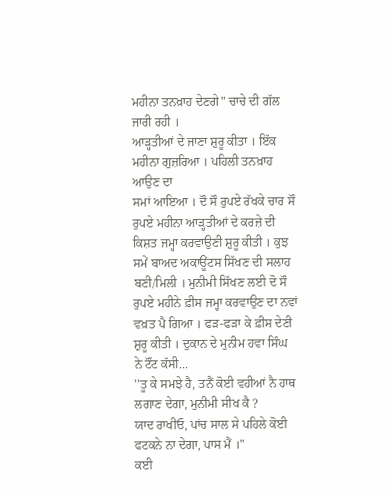ਮਹੀਨਾ ਤਨਖ਼ਾਹ ਦੇਣਗੇ" ਚਾਚੇ ਦੀ ਗੱਲ ਜਾਰੀ ਰਹੀ ।
ਆੜ੍ਹਤੀਆਂ ਦੇ ਜਾਣਾ ਸ਼ੁਰੂ ਕੀਤਾ । ਇੱਕ ਮਹੀਨਾ ਗੁਜ਼ਰਿਆ । ਪਹਿਲੀ ਤਨਖ਼ਾਹ ਆਉਣ ਦਾ
ਸਮਾਂ ਆਇਆ । ਦੌ ਸੌ ਰੁਪਏ ਰੱਖਕੇ ਚਾਰ ਸੌ ਰੁਪਏ ਮਹੀਨਾ ਆੜ੍ਹਤੀਆਂ ਦੇ ਕਰਜ਼ੇ ਦੀ
ਕਿਸ਼ਤ ਜਮ੍ਹਾ ਕਰਵਾਉਣੀ ਸ਼ੁਰੂ ਕੀਤੀ । ਕੁਝ ਸਮੇਂ ਬਾਅਦ ਅਕਾਊਂਟਸ ਸਿੱਖਣ ਦੀ ਸਲਾਹ
ਬਣੀ/ਮਿਲੀ । ਮੁਨੀਮੀ ਸਿੱਖਣ ਲਈ ਦੋ ਸੌ ਰੁਪਏ ਮਹੀਨੇ ਫ਼ੀਸ ਜਮ੍ਹਾ ਕਰਵਾਉਣ ਦਾ ਨਵਾਂ
ਵਖ਼ਤ ਪੈ ਗਿਆ । ਫੜ-ਫੜਾ ਕੇ ਫ਼ੀਸ ਦੇਣੀ ਸ਼ੁਰੂ ਕੀਤੀ । ਦੁਕਾਨ ਦੇ ਮੁਨੀਮ ਹਵਾ ਸਿੰਘ
ਨੇ ਟੌਂਟ ਕੱਸੀ...
''ਤੂ ਕੇ ਸਮਝੇ ਹੈ, ਤਨੈਂ ਕੋਈ ਵਹੀਆਂ ਨੈ ਹਾਥ ਲਗਾਣ ਦੇਗਾ, ਮੁਨੀਮੀ ਸੀਖ ਕੈ ?
ਯਾਦ ਰਾਖੀਓ, ਪਾਂਚ ਸਾਲ ਸੇ ਪਹਿਲੇ ਕੋਈ ਫਟਕਨੇ ਨਾ ਦੇਗਾ, ਪਾਸ ਮੈਂ ।"
ਕਈ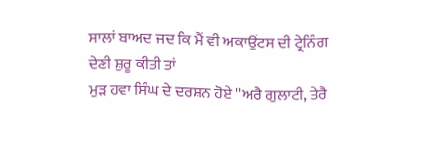ਸਾਲਾਂ ਬਾਅਦ ਜਦ ਕਿ ਮੈਂ ਵੀ ਅਕਾਉਂਟਸ ਦੀ ਟ੍ਰੇਨਿੰਗ ਦੇਣੀ ਸ਼ੁਰੂ ਕੀਤੀ ਤਾਂ
ਮੁੜ ਹਵਾ ਸਿੰਘ ਦੇ ਦਰਸ਼ਨ ਹੋਏ ''ਅਰੈ ਗੁਲਾਟੀ, ਤੇਰੈ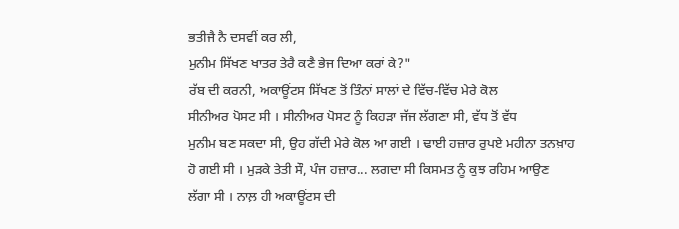ਭਤੀਜੈ ਨੈ ਦਸਵੀਂ ਕਰ ਲੀ,
ਮੁਨੀਮ ਸਿੱਖਣ ਖਾਤਰ ਤੇਰੈ ਕਣੈ ਭੇਜ ਦਿਆ ਕਰਾਂ ਕੇ?"
ਰੱਬ ਦੀ ਕਰਨੀ, ਅਕਾਊਂਟਸ ਸਿੱਖਣ ਤੋਂ ਤਿੰਨਾਂ ਸਾਲਾਂ ਦੇ ਵਿੱਚ-ਵਿੱਚ ਮੇਰੇ ਕੋਲ
ਸੀਨੀਅਰ ਪੋਸਟ ਸੀ । ਸੀਨੀਅਰ ਪੋਸਟ ਨੂੰ ਕਿਹੜਾ ਜੱਜ ਲੱਗਣਾ ਸੀ, ਵੱਧ ਤੋਂ ਵੱਧ
ਮੁਨੀਮ ਬਣ ਸਕਦਾ ਸੀ, ਉਹ ਗੱਦੀ ਮੇਰੇ ਕੋਲ ਆ ਗਈ । ਢਾਈ ਹਜ਼ਾਰ ਰੁਪਏ ਮਹੀਨਾ ਤਨਖ਼ਾਹ
ਹੋ ਗਈ ਸੀ । ਮੁੜਕੇ ਤੇਤੀ ਸੌ, ਪੰਜ ਹਜ਼ਾਰ... ਲਗਦਾ ਸੀ ਕਿਸਮਤ ਨੂੰ ਕੁਝ ਰਹਿਮ ਆਉਣ
ਲੱਗਾ ਸੀ । ਨਾਲ਼ ਹੀ ਅਕਾਊਂਟਸ ਦੀ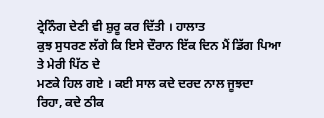ਟ੍ਰੇਨਿੰਗ ਦੇਣੀ ਵੀ ਸ਼ੁਰੂ ਕਰ ਦਿੱਤੀ । ਹਾਲਾਤ
ਕੁਝ ਸੁਧਰਣ ਲੱਗੇ ਕਿ ਇਸੇ ਦੌਰਾਨ ਇੱਕ ਦਿਨ ਮੈਂ ਡਿੱਗ ਪਿਆ ਤੇ ਮੇਰੀ ਪਿੱਠ ਦੇ
ਮਣਕੇ ਹਿਲ ਗਏ । ਕਈ ਸਾਲ ਕਦੇ ਦਰਦ ਨਾਲ ਜੂਝਦਾ ਰਿਹਾ, ਕਦੇ ਠੀਕ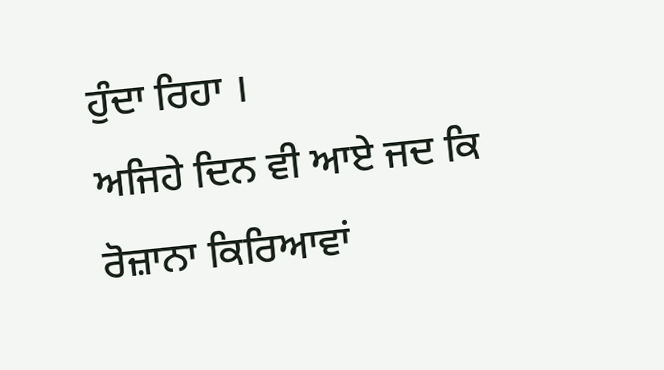ਹੁੰਦਾ ਰਿਹਾ ।
ਅਜਿਹੇ ਦਿਨ ਵੀ ਆਏ ਜਦ ਕਿ ਰੋਜ਼ਾਨਾ ਕਿਰਿਆਵਾਂ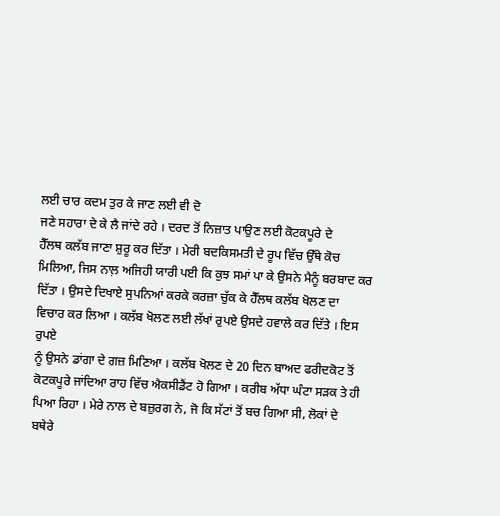ਲਈ ਚਾਰ ਕਦਮ ਤੁਰ ਕੇ ਜਾਣ ਲਈ ਵੀ ਦੋ
ਜਣੇ ਸਹਾਰਾ ਦੇ ਕੇ ਲੈ ਜਾਂਦੇ ਰਹੇ । ਦਰਦ ਤੋਂ ਨਿਜ਼ਾਤ ਪਾਉਣ ਲਈ ਕੋਟਕਪੂਰੇ ਦੇ
ਹੈੱਲਥ ਕਲੱਬ ਜਾਣਾ ਸ਼ੁਰੂ ਕਰ ਦਿੱਤਾ । ਮੇਰੀ ਬਦਕਿਸਮਤੀ ਦੇ ਰੂਪ ਵਿੱਚ ਉੱਥੇ ਕੋਚ
ਮਿਲਿਆ, ਜਿਸ ਨਾਲ਼ ਅਜਿਹੀ ਯਾਰੀ ਪਈ ਕਿ ਕੁਝ ਸਮਾਂ ਪਾ ਕੇ ਉਸਨੇ ਮੈਨੂੰ ਬਰਬਾਦ ਕਰ
ਦਿੱਤਾ । ਉਸਦੇ ਦਿਖਾਏ ਸੁਪਨਿਆਂ ਕਰਕੇ ਕਰਜ਼ਾ ਚੁੱਕ ਕੇ ਹੈੱਲਥ ਕਲੱਬ ਖੋਲਣ ਦਾ
ਵਿਚਾਰ ਕਰ ਲਿਆ । ਕਲੱਬ ਖੋਲਣ ਲਈ ਲੱਖਾਂ ਰੁਪਏ ਉਸਦੇ ਹਵਾਲੇ ਕਰ ਦਿੱਤੇ । ਇਸ ਰੁਪਏ
ਨੂੰ ਉਸਨੇ ਡਾਂਗਾ ਦੇ ਗਜ਼ ਮਿਣਿਆ । ਕਲੱਬ ਖੋਲਣ ਦੇ 20 ਦਿਨ ਬਾਅਦ ਫਰੀਦਕੋਟ ਤੋਂ
ਕੋਟਕਪੂਰੇ ਜਾਂਦਿਆ ਰਾਹ ਵਿੱਚ ਐਕਸੀਡੈਂਟ ਹੋ ਗਿਆ । ਕਰੀਬ ਅੱਧਾ ਘੰਟਾ ਸੜਕ ਤੇ ਹੀ
ਪਿਆ ਰਿਹਾ । ਮੇਰੇ ਨਾਲ ਦੇ ਬਜ਼ੁਰਗ ਨੇ, ਜੋ ਕਿ ਸੱਟਾਂ ਤੋਂ ਬਚ ਗਿਆ ਸੀ, ਲੋਕਾਂ ਦੇ
ਬਥੇਰੇ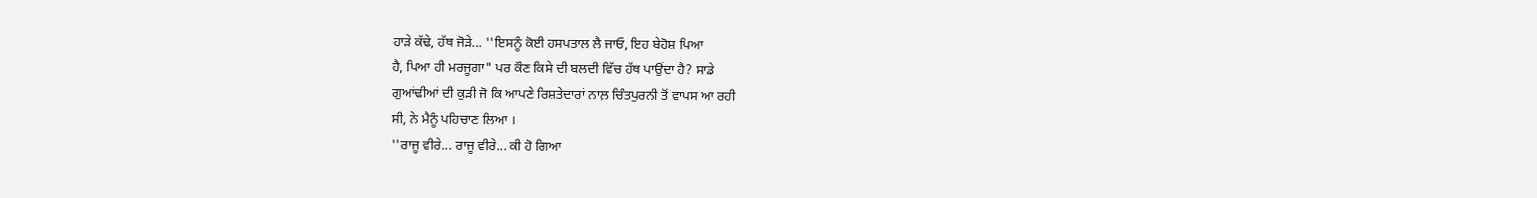ਹਾੜੇ ਕੱਢੇ, ਹੱਥ ਜੋੜੇ... ''ਇਸਨੂੰ ਕੋਈ ਹਸਪਤਾਲ ਲੈ ਜਾਓ, ਇਹ ਬੇਹੋਸ਼ ਪਿਆ
ਹੈ, ਪਿਆ ਹੀ ਮਰਜੂਗਾ" ਪਰ ਕੌਣ ਕਿਸੇ ਦੀ ਬਲਦੀ ਵਿੱਚ ਹੱਥ ਪਾਉਂਦਾ ਹੈ? ਸਾਡੇ
ਗੁਆਂਢੀਆਂ ਦੀ ਕੁੜੀ ਜੋ ਕਿ ਆਪਣੇ ਰਿਸ਼ਤੇਦਾਰਾਂ ਨਾਲ਼ ਚਿੰਤਪੁਰਨੀ ਤੋਂ ਵਾਪਸ ਆ ਰਹੀ
ਸੀ, ਨੇ ਮੈਨੂੰ ਪਹਿਚਾਣ ਲਿਆ ।
''ਰਾਜੂ ਵੀਰੇ... ਰਾਜੂ ਵੀਰੇ... ਕੀ ਹੋ ਗਿਆ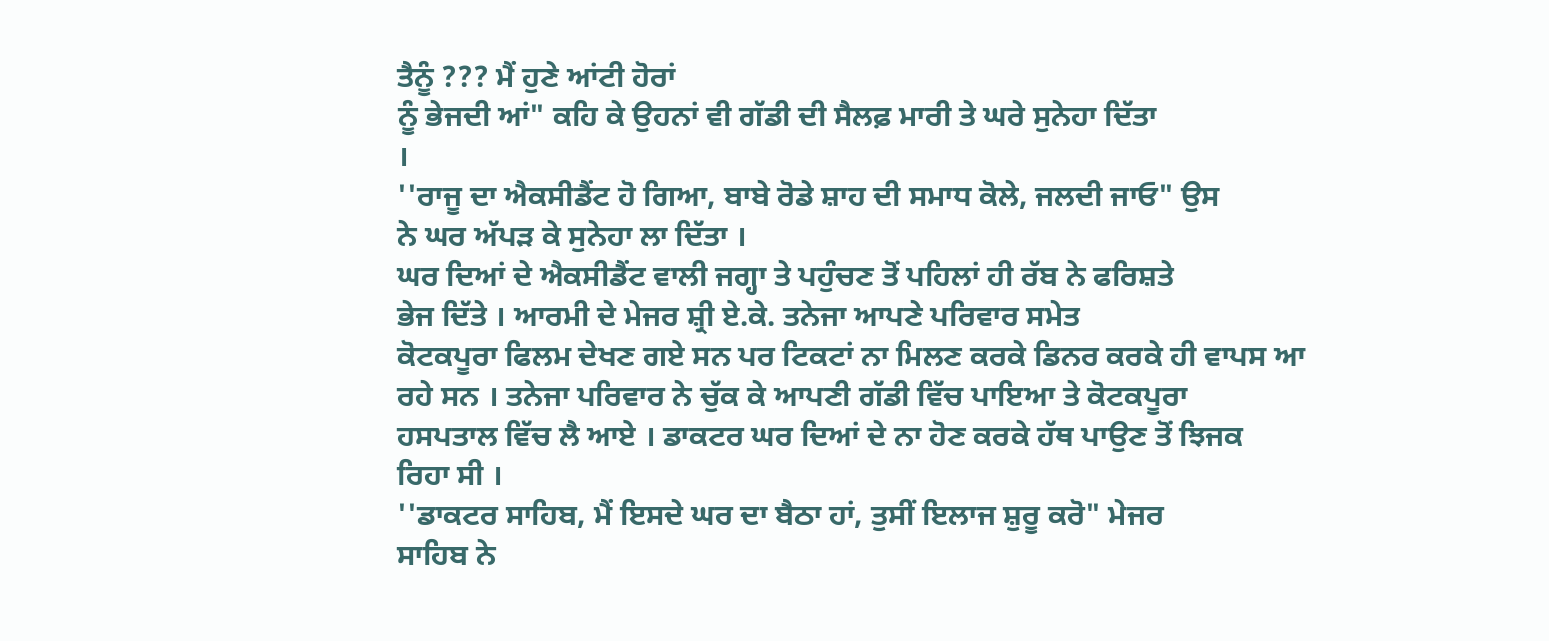ਤੈਨੂੰ ??? ਮੈਂ ਹੁਣੇ ਆਂਟੀ ਹੋਰਾਂ
ਨੂੰ ਭੇਜਦੀ ਆਂ" ਕਹਿ ਕੇ ਉਹਨਾਂ ਵੀ ਗੱਡੀ ਦੀ ਸੈਲਫ਼ ਮਾਰੀ ਤੇ ਘਰੇ ਸੁਨੇਹਾ ਦਿੱਤਾ
।
''ਰਾਜੂ ਦਾ ਐਕਸੀਡੈਂਟ ਹੋ ਗਿਆ, ਬਾਬੇ ਰੋਡੇ ਸ਼ਾਹ ਦੀ ਸਮਾਧ ਕੋਲੇ, ਜਲਦੀ ਜਾਓ" ਉਸ
ਨੇ ਘਰ ਅੱਪੜ ਕੇ ਸੁਨੇਹਾ ਲਾ ਦਿੱਤਾ ।
ਘਰ ਦਿਆਂ ਦੇ ਐਕਸੀਡੈਂਟ ਵਾਲੀ ਜਗ੍ਹਾ ਤੇ ਪਹੁੰਚਣ ਤੋਂ ਪਹਿਲਾਂ ਹੀ ਰੱਬ ਨੇ ਫਰਿਸ਼ਤੇ
ਭੇਜ ਦਿੱਤੇ । ਆਰਮੀ ਦੇ ਮੇਜਰ ਸ਼੍ਰੀ ਏ.ਕੇ. ਤਨੇਜਾ ਆਪਣੇ ਪਰਿਵਾਰ ਸਮੇਤ
ਕੋਟਕਪੂਰਾ ਫਿਲਮ ਦੇਖਣ ਗਏ ਸਨ ਪਰ ਟਿਕਟਾਂ ਨਾ ਮਿਲਣ ਕਰਕੇ ਡਿਨਰ ਕਰਕੇ ਹੀ ਵਾਪਸ ਆ
ਰਹੇ ਸਨ । ਤਨੇਜਾ ਪਰਿਵਾਰ ਨੇ ਚੁੱਕ ਕੇ ਆਪਣੀ ਗੱਡੀ ਵਿੱਚ ਪਾਇਆ ਤੇ ਕੋਟਕਪੂਰਾ
ਹਸਪਤਾਲ ਵਿੱਚ ਲੈ ਆਏ । ਡਾਕਟਰ ਘਰ ਦਿਆਂ ਦੇ ਨਾ ਹੋਣ ਕਰਕੇ ਹੱਥ ਪਾਉਣ ਤੋਂ ਝਿਜਕ
ਰਿਹਾ ਸੀ ।
''ਡਾਕਟਰ ਸਾਹਿਬ, ਮੈਂ ਇਸਦੇ ਘਰ ਦਾ ਬੈਠਾ ਹਾਂ, ਤੁਸੀਂ ਇਲਾਜ ਸ਼ੁਰੂ ਕਰੋ" ਮੇਜਰ
ਸਾਹਿਬ ਨੇ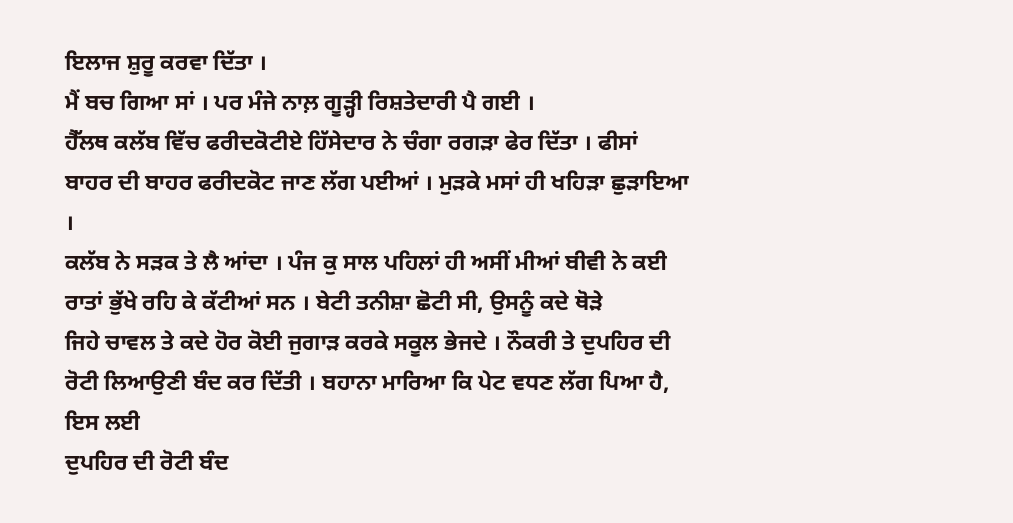ਇਲਾਜ ਸ਼ੁਰੂ ਕਰਵਾ ਦਿੱਤਾ ।
ਮੈਂ ਬਚ ਗਿਆ ਸਾਂ । ਪਰ ਮੰਜੇ ਨਾਲ਼ ਗੂੜ੍ਹੀ ਰਿਸ਼ਤੇਦਾਰੀ ਪੈ ਗਈ ।
ਹੈੱਲਥ ਕਲੱਬ ਵਿੱਚ ਫਰੀਦਕੋਟੀਏ ਹਿੱਸੇਦਾਰ ਨੇ ਚੰਗਾ ਰਗੜਾ ਫੇਰ ਦਿੱਤਾ । ਫੀਸਾਂ
ਬਾਹਰ ਦੀ ਬਾਹਰ ਫਰੀਦਕੋਟ ਜਾਣ ਲੱਗ ਪਈਆਂ । ਮੁੜਕੇ ਮਸਾਂ ਹੀ ਖਹਿੜਾ ਛੁੜਾਇਆ ।
ਕਲੱਬ ਨੇ ਸੜਕ ਤੇ ਲੈ ਆਂਦਾ । ਪੰਜ ਕੁ ਸਾਲ ਪਹਿਲਾਂ ਹੀ ਅਸੀਂ ਮੀਆਂ ਬੀਵੀ ਨੇ ਕਈ
ਰਾਤਾਂ ਭੁੱਖੇ ਰਹਿ ਕੇ ਕੱਟੀਆਂ ਸਨ । ਬੇਟੀ ਤਨੀਸ਼ਾ ਛੋਟੀ ਸੀ, ਉਸਨੂੰ ਕਦੇ ਥੋੜੇ
ਜਿਹੇ ਚਾਵਲ ਤੇ ਕਦੇ ਹੋਰ ਕੋਈ ਜੁਗਾੜ ਕਰਕੇ ਸਕੂਲ ਭੇਜਦੇ । ਨੌਕਰੀ ਤੇ ਦੁਪਹਿਰ ਦੀ
ਰੋਟੀ ਲਿਆਉਣੀ ਬੰਦ ਕਰ ਦਿੱਤੀ । ਬਹਾਨਾ ਮਾਰਿਆ ਕਿ ਪੇਟ ਵਧਣ ਲੱਗ ਪਿਆ ਹੈ, ਇਸ ਲਈ
ਦੁਪਹਿਰ ਦੀ ਰੋਟੀ ਬੰਦ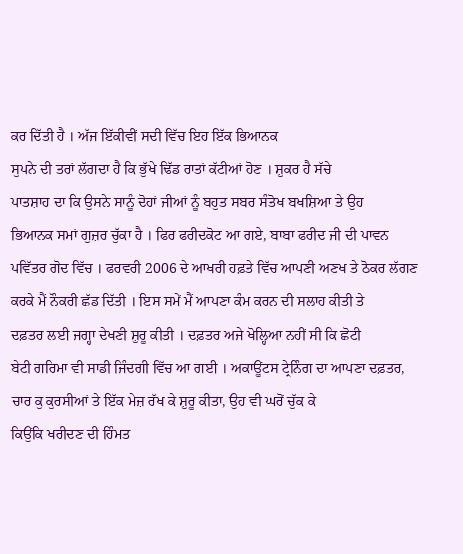ਕਰ ਦਿੱਤੀ ਹੈ । ਅੱਜ ਇੱਕੀਵੀਂ ਸਦੀ ਵਿੱਚ ਇਹ ਇੱਕ ਭਿਆਨਕ
ਸੁਪਨੇ ਦੀ ਤਰਾਂ ਲੱਗਦਾ ਹੈ ਕਿ ਭੁੱਖੇ ਢਿੱਡ ਰਾਤਾਂ ਕੱਟੀਆਂ ਹੋਣ । ਸ਼ੁਕਰ ਹੈ ਸੱਚੇ
ਪਾਤਸ਼ਾਹ ਦਾ ਕਿ ਉਸਨੇ ਸਾਨੂੰ ਦੋਹਾਂ ਜੀਆਂ ਨੂੰ ਬਹੁਤ ਸਬਰ ਸੰਤੋਖ ਬਖਸ਼ਿਆ ਤੇ ਉਹ
ਭਿਆਨਕ ਸਮਾਂ ਗੁਜ਼ਰ ਚੁੱਕਾ ਹੈ । ਫਿਰ ਫਰੀਦਕੋਟ ਆ ਗਏ, ਬਾਬਾ ਫਰੀਦ ਜੀ ਦੀ ਪਾਵਨ
ਪਵਿੱਤਰ ਗੋਦ ਵਿੱਚ । ਫਰਵਰੀ 2006 ਦੇ ਆਖਰੀ ਹਫ਼ਤੇ ਵਿੱਚ ਆਪਣੀ ਅਣਖ ਤੇ ਠੋਕਰ ਲੱਗਣ
ਕਰਕੇ ਮੈਂ ਨੌਕਰੀ ਛੱਡ ਦਿੱਤੀ । ਇਸ ਸਮੇਂ ਮੈਂ ਆਪਣਾ ਕੰਮ ਕਰਨ ਦੀ ਸਲਾਹ ਕੀਤੀ ਤੇ
ਦਫ਼ਤਰ ਲਈ ਜਗ੍ਹਾ ਦੇਖਣੀ ਸ਼ੁਰੂ ਕੀਤੀ । ਦਫ਼ਤਰ ਅਜੇ ਖੋਲ੍ਹਿਆ ਨਹੀਂ ਸੀ ਕਿ ਛੋਟੀ
ਬੇਟੀ ਗਰਿਮਾ ਵੀ ਸਾਡੀ ਜਿੰਦਗੀ ਵਿੱਚ ਆ ਗਈ । ਅਕਾਊਂਟਸ ਟ੍ਰੇਨਿੰਗ ਦਾ ਆਪਣਾ ਦਫ਼ਤਰ,
ਚਾਰ ਕੁ ਕੁਰਸੀਆਂ ਤੇ ਇੱਕ ਮੇਜ਼ ਰੱਖ ਕੇ ਸ਼ੁਰੂ ਕੀਤਾ, ਉਹ ਵੀ ਘਰੋਂ ਚੁੱਕ ਕੇ
ਕਿਉਂਕਿ ਖਰੀਦਣ ਦੀ ਹਿੰਮਤ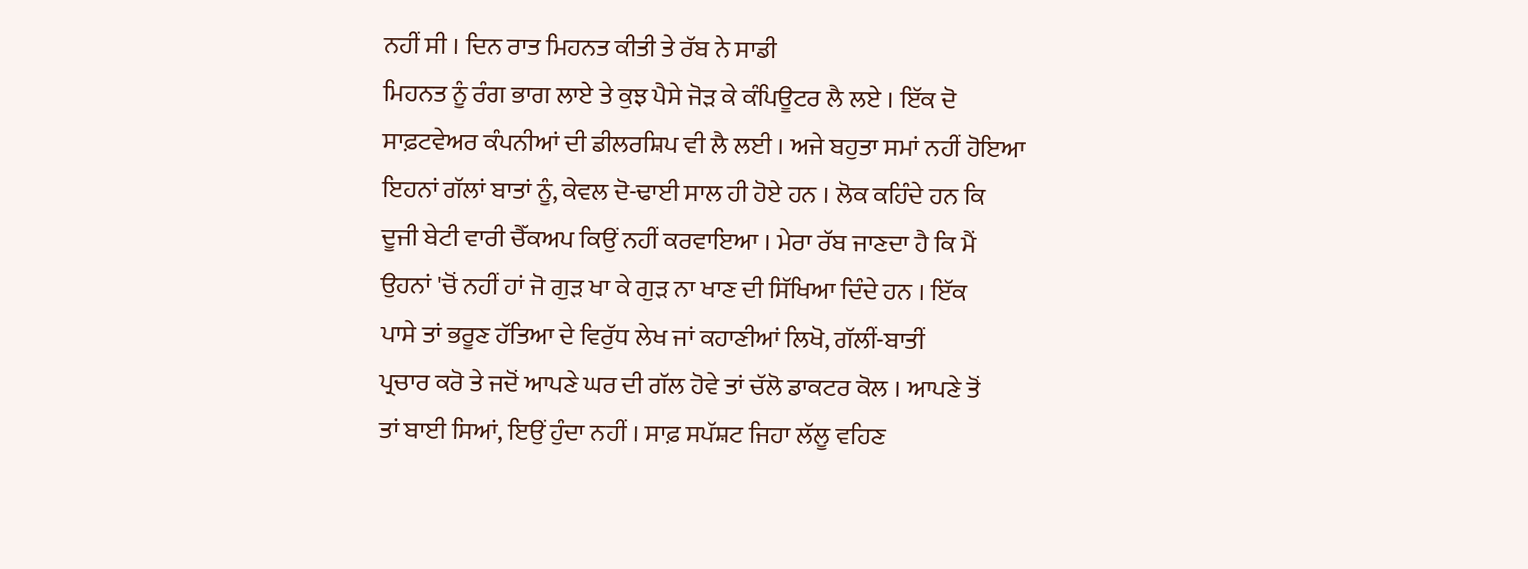ਨਹੀਂ ਸੀ । ਦਿਨ ਰਾਤ ਮਿਹਨਤ ਕੀਤੀ ਤੇ ਰੱਬ ਨੇ ਸਾਡੀ
ਮਿਹਨਤ ਨੂੰ ਰੰਗ ਭਾਗ ਲਾਏ ਤੇ ਕੁਝ ਪੈਸੇ ਜੋੜ ਕੇ ਕੰਪਿਊਟਰ ਲੈ ਲਏ । ਇੱਕ ਦੋ
ਸਾਫ਼ਟਵੇਅਰ ਕੰਪਨੀਆਂ ਦੀ ਡੀਲਰਸ਼ਿਪ ਵੀ ਲੈ ਲਈ । ਅਜੇ ਬਹੁਤਾ ਸਮਾਂ ਨਹੀਂ ਹੋਇਆ
ਇਹਨਾਂ ਗੱਲਾਂ ਬਾਤਾਂ ਨੂੰ, ਕੇਵਲ ਦੋ-ਢਾਈ ਸਾਲ ਹੀ ਹੋਏ ਹਨ । ਲੋਕ ਕਹਿੰਦੇ ਹਨ ਕਿ
ਦੂਜੀ ਬੇਟੀ ਵਾਰੀ ਚੈੱਕਅਪ ਕਿਉਂ ਨਹੀਂ ਕਰਵਾਇਆ । ਮੇਰਾ ਰੱਬ ਜਾਣਦਾ ਹੈ ਕਿ ਮੈਂ
ਉਹਨਾਂ 'ਚੋਂ ਨਹੀਂ ਹਾਂ ਜੋ ਗੁੜ ਖਾ ਕੇ ਗੁੜ ਨਾ ਖਾਣ ਦੀ ਸਿੱਖਿਆ ਦਿੰਦੇ ਹਨ । ਇੱਕ
ਪਾਸੇ ਤਾਂ ਭਰੂਣ ਹੱਤਿਆ ਦੇ ਵਿਰੁੱਧ ਲੇਖ ਜਾਂ ਕਹਾਣੀਆਂ ਲਿਖੋ, ਗੱਲੀਂ-ਬਾਤੀਂ
ਪ੍ਰਚਾਰ ਕਰੋ ਤੇ ਜਦੋਂ ਆਪਣੇ ਘਰ ਦੀ ਗੱਲ ਹੋਵੇ ਤਾਂ ਚੱਲੋ ਡਾਕਟਰ ਕੋਲ । ਆਪਣੇ ਤੋਂ
ਤਾਂ ਬਾਈ ਸਿਆਂ, ਇਉਂ ਹੁੰਦਾ ਨਹੀਂ । ਸਾਫ਼ ਸਪੱਸ਼ਟ ਜਿਹਾ ਲੱਲੂ ਵਹਿਣ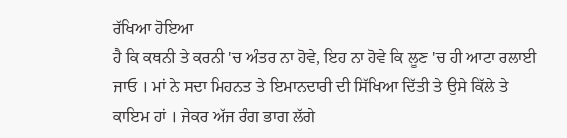ਰੱਖਿਆ ਹੋਇਆ
ਹੈ ਕਿ ਕਥਨੀ ਤੇ ਕਰਨੀ 'ਚ ਅੰਤਰ ਨਾ ਹੋਵੇ, ਇਹ ਨਾ ਹੋਵੇ ਕਿ ਲੂਣ 'ਚ ਹੀ ਆਟਾ ਰਲਾਈ
ਜਾਓ । ਮਾਂ ਨੇ ਸਦਾ ਮਿਹਨਤ ਤੇ ਇਮਾਨਦਾਰੀ ਦੀ ਸਿੱਖਿਆ ਦਿੱਤੀ ਤੇ ਉਸੇ ਕਿੱਲੇ ਤੇ
ਕਾਇਮ ਹਾਂ । ਜੇਕਰ ਅੱਜ ਰੰਗ ਭਾਗ ਲੱਗੇ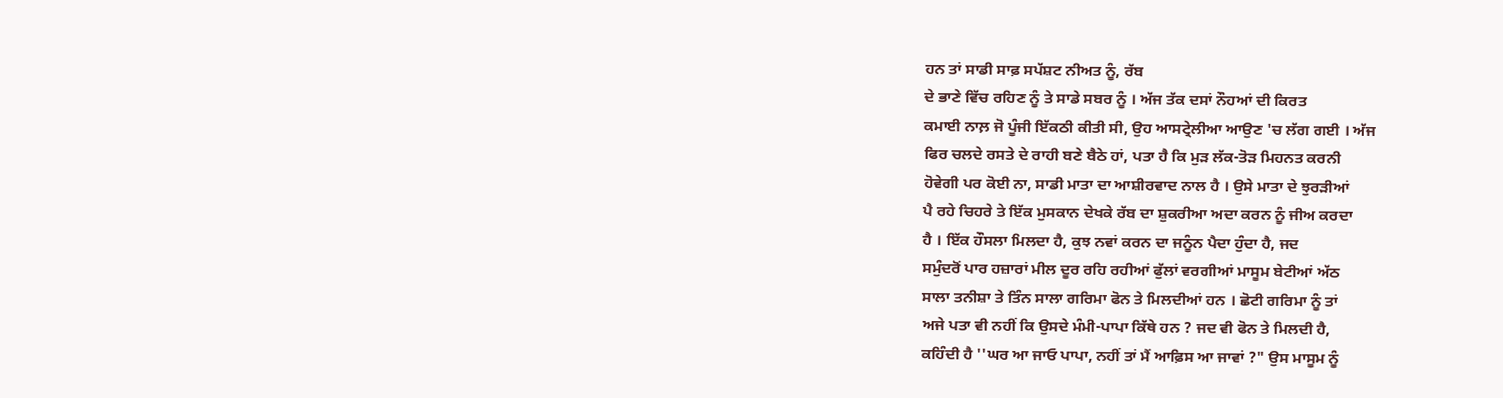ਹਨ ਤਾਂ ਸਾਡੀ ਸਾਫ਼ ਸਪੱਸ਼ਟ ਨੀਅਤ ਨੂੰ, ਰੱਬ
ਦੇ ਭਾਣੇ ਵਿੱਚ ਰਹਿਣ ਨੂੰ ਤੇ ਸਾਡੇ ਸਬਰ ਨੂੰ । ਅੱਜ ਤੱਕ ਦਸਾਂ ਨੌਹਆਂ ਦੀ ਕਿਰਤ
ਕਮਾਈ ਨਾਲ਼ ਜੋ ਪੂੰਜੀ ਇੱਕਠੀ ਕੀਤੀ ਸੀ, ਉਹ ਆਸਟ੍ਰੇਲੀਆ ਆਉਣ 'ਚ ਲੱਗ ਗਈ । ਅੱਜ
ਫਿਰ ਚਲਦੇ ਰਸਤੇ ਦੇ ਰਾਹੀ ਬਣੇ ਬੈਠੇ ਹਾਂ, ਪਤਾ ਹੈ ਕਿ ਮੁੜ ਲੱਕ-ਤੋੜ ਮਿਹਨਤ ਕਰਨੀ
ਹੋਵੇਗੀ ਪਰ ਕੋਈ ਨਾ, ਸਾਡੀ ਮਾਤਾ ਦਾ ਆਸ਼ੀਰਵਾਦ ਨਾਲ ਹੈ । ਉਸੇ ਮਾਤਾ ਦੇ ਝੁਰੜੀਆਂ
ਪੈ ਰਹੇ ਚਿਹਰੇ ਤੇ ਇੱਕ ਮੁਸਕਾਨ ਦੇਖਕੇ ਰੱਬ ਦਾ ਸ਼ੁਕਰੀਆ ਅਦਾ ਕਰਨ ਨੂੰ ਜੀਅ ਕਰਦਾ
ਹੈ । ਇੱਕ ਹੌਸਲਾ ਮਿਲਦਾ ਹੈ, ਕੁਝ ਨਵਾਂ ਕਰਨ ਦਾ ਜਨੂੰਨ ਪੈਦਾ ਹੁੰਦਾ ਹੈ, ਜਦ
ਸਮੁੰਦਰੋਂ ਪਾਰ ਹਜ਼ਾਰਾਂ ਮੀਲ ਦੂਰ ਰਹਿ ਰਹੀਆਂ ਫੁੱਲਾਂ ਵਰਗੀਆਂ ਮਾਸੂਮ ਬੇਟੀਆਂ ਅੱਠ
ਸਾਲਾ ਤਨੀਸ਼ਾ ਤੇ ਤਿੰਨ ਸਾਲਾ ਗਰਿਮਾ ਫੋਨ ਤੇ ਮਿਲਦੀਆਂ ਹਨ । ਛੋਟੀ ਗਰਿਮਾ ਨੂੰ ਤਾਂ
ਅਜੇ ਪਤਾ ਵੀ ਨਹੀਂ ਕਿ ਉਸਦੇ ਮੰਮੀ-ਪਾਪਾ ਕਿੱਥੇ ਹਨ ? ਜਦ ਵੀ ਫੋਨ ਤੇ ਮਿਲਦੀ ਹੈ,
ਕਹਿੰਦੀ ਹੈ ''ਘਰ ਆ ਜਾਓ ਪਾਪਾ, ਨਹੀਂ ਤਾਂ ਮੈਂ ਆਫ਼ਿਸ ਆ ਜਾਵਾਂ ?" ਉਸ ਮਾਸੂਮ ਨੂੰ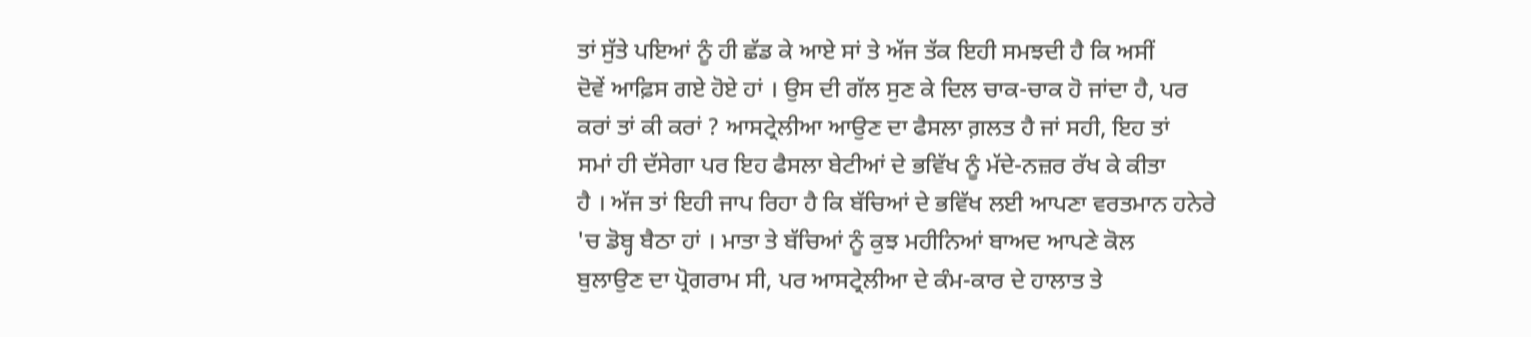ਤਾਂ ਸੁੱਤੇ ਪਇਆਂ ਨੂੰ ਹੀ ਛੱਡ ਕੇ ਆਏ ਸਾਂ ਤੇ ਅੱਜ ਤੱਕ ਇਹੀ ਸਮਝਦੀ ਹੈ ਕਿ ਅਸੀਂ
ਦੋਵੇਂ ਆਫ਼ਿਸ ਗਏ ਹੋਏ ਹਾਂ । ਉਸ ਦੀ ਗੱਲ ਸੁਣ ਕੇ ਦਿਲ ਚਾਕ-ਚਾਕ ਹੋ ਜਾਂਦਾ ਹੈ, ਪਰ
ਕਰਾਂ ਤਾਂ ਕੀ ਕਰਾਂ ? ਆਸਟ੍ਰੇਲੀਆ ਆਉਣ ਦਾ ਫੈਸਲਾ ਗ਼ਲਤ ਹੈ ਜਾਂ ਸਹੀ, ਇਹ ਤਾਂ
ਸਮਾਂ ਹੀ ਦੱਸੇਗਾ ਪਰ ਇਹ ਫੈਸਲਾ ਬੇਟੀਆਂ ਦੇ ਭਵਿੱਖ ਨੂੰ ਮੱਦੇ-ਨਜ਼ਰ ਰੱਖ ਕੇ ਕੀਤਾ
ਹੈ । ਅੱਜ ਤਾਂ ਇਹੀ ਜਾਪ ਰਿਹਾ ਹੈ ਕਿ ਬੱਚਿਆਂ ਦੇ ਭਵਿੱਖ ਲਈ ਆਪਣਾ ਵਰਤਮਾਨ ਹਨੇਰੇ
'ਚ ਡੋਬ੍ਹ ਬੈਠਾ ਹਾਂ । ਮਾਤਾ ਤੇ ਬੱਚਿਆਂ ਨੂੰ ਕੁਝ ਮਹੀਨਿਆਂ ਬਾਅਦ ਆਪਣੇ ਕੋਲ
ਬੁਲਾਉਣ ਦਾ ਪ੍ਰੋਗਰਾਮ ਸੀ, ਪਰ ਆਸਟ੍ਰੇਲੀਆ ਦੇ ਕੰਮ-ਕਾਰ ਦੇ ਹਾਲਾਤ ਤੇ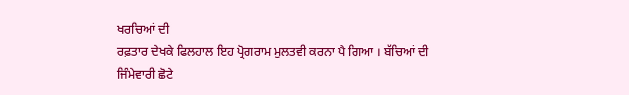ਖਰਚਿਆਂ ਦੀ
ਰਫ਼ਤਾਰ ਦੇਖਕੇ ਫਿਲਹਾਲ ਇਹ ਪ੍ਰੋਗਰਾਮ ਮੁਲਤਵੀ ਕਰਨਾ ਪੈ ਗਿਆ । ਬੱਚਿਆਂ ਦੀ
ਜਿੰਮੇਵਾਰੀ ਛੋਟੇ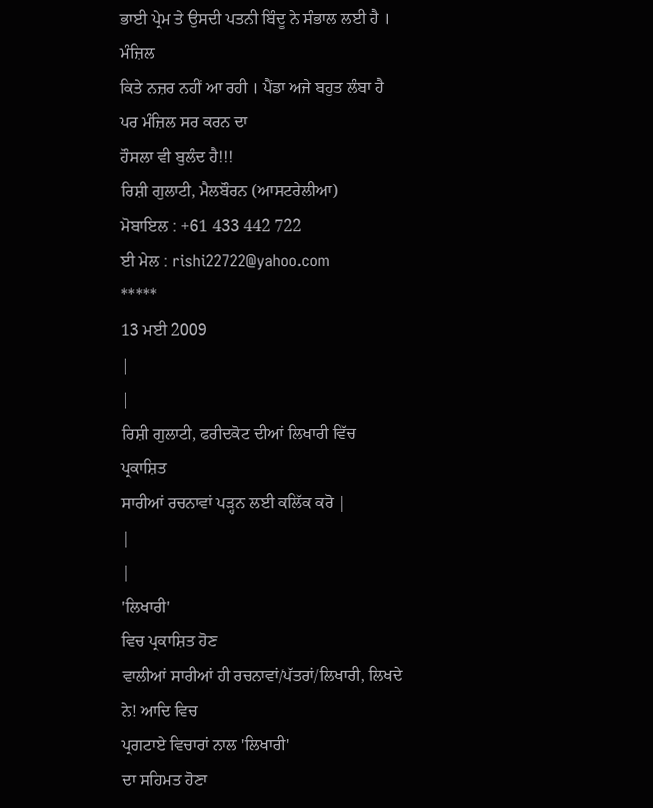ਭਾਈ ਪ੍ਰੇਮ ਤੇ ਉਸਦੀ ਪਤਨੀ ਬਿੰਦੂ ਨੇ ਸੰਭਾਲ ਲਈ ਹੈ । ਮੰਜ਼ਿਲ
ਕਿਤੇ ਨਜ਼ਰ ਨਹੀਂ ਆ ਰਹੀ । ਪੈਂਡਾ ਅਜੇ ਬਹੁਤ ਲੰਬਾ ਹੈ ਪਰ ਮੰਜ਼ਿਲ ਸਰ ਕਰਨ ਦਾ
ਹੌਸਲਾ ਵੀ ਬੁਲੰਦ ਹੈ!!!
ਰਿਸ਼ੀ ਗੁਲਾਟੀ, ਮੈਲਬੌਰਨ (ਆਸਟਰੇਲੀਆ)
ਮੋਬਾਇਲ : +61 433 442 722
ਈ ਮੇਲ : rishi22722@yahoo.com
*****
13 ਮਈ 2009
|
|
ਰਿਸ਼ੀ ਗੁਲਾਟੀ, ਫਰੀਦਕੋਟ ਦੀਆਂ ਲਿਖਾਰੀ ਵਿੱਚ ਪ੍ਰਕਾਸ਼ਿਤ
ਸਾਰੀਆਂ ਰਚਨਾਵਾਂ ਪੜ੍ਹਨ ਲਈ ਕਲਿੱਕ ਕਰੋ |
|
|
'ਲਿਖਾਰੀ'
ਵਿਚ ਪ੍ਰਕਾਸ਼ਿਤ ਹੋਣ
ਵਾਲੀਆਂ ਸਾਰੀਆਂ ਹੀ ਰਚਨਾਵਾਂ/ਪੱਤਰਾਂ/ਲਿਖਾਰੀ, ਲਿਖਦੇ ਨੇ! ਆਦਿ ਵਿਚ
ਪ੍ਰਗਟਾਏ ਵਿਚਾਰਾਂ ਨਾਲ 'ਲਿਖਾਰੀ'
ਦਾ ਸਹਿਮਤ ਹੋਣਾ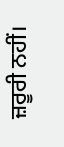ਜ਼ਰੂਰੀ ਨਹੀਂ।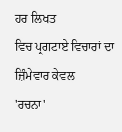ਹਰ ਲਿਖਤ
ਵਿਚ ਪ੍ਰਗਟਾਏ ਵਿਚਾਰਾਂ ਦਾ ਜ਼ਿੰਮੇਵਾਰ ਕੇਵਲ
'ਰਚਨਾ'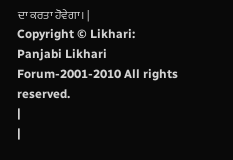ਦਾ ਕਰਤਾ ਹੋਵੇਗਾ। |
Copyright © Likhari: Panjabi Likhari Forum-2001-2010 All rights
reserved.
|
|